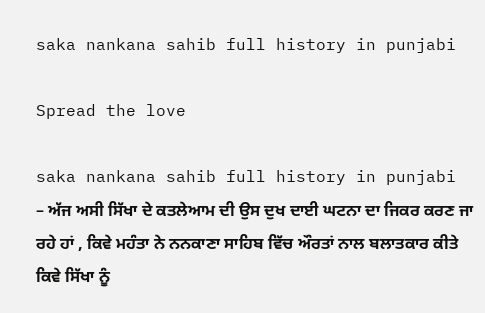saka nankana sahib full history in punjabi

Spread the love

saka nankana sahib full history in punjabi – ਅੱਜ ਅਸੀ ਸਿੱਖਾ ਦੇ ਕਤਲੇਆਮ ਦੀ ਉਸ ਦੁਖ ਦਾਈ ਘਟਨਾ ਦਾ ਜਿਕਰ ਕਰਣ ਜਾ ਰਹੇ ਹਾਂ , ਕਿਵੇ ਮਹੰਤਾ ਨੇ ਨਨਕਾਣਾ ਸਾਹਿਬ ਵਿੱਚ ਔਰਤਾਂ ਨਾਲ ਬਲਾਤਕਾਰ ਕੀਤੇ
ਕਿਵੇ ਸਿੱਖਾ ਨੂੰ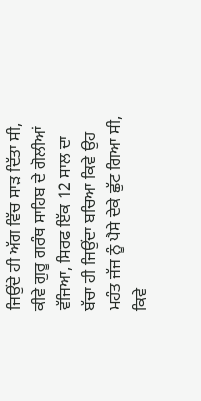ਜਿਉਂਦੇ ਹੀ ਅੱਗ ਵਿੱਚ ਸਾੜ ਦਿੱਤਾ ਸੀ, ਕੀਵੇ ਗੁਰੂ ਗਰੰਥ ਸਾਹਿਬ ਦੇ ਗੋਲੀਆਂ ਵੱਜਿਆ, ਸਿਰਫ ਇੱਕ 12 ਸਾਲ ਦਾ ਬੱਚਾ ਹੀ ਜਿਉਂਦਾ ਬਚਿਆ ਕਿਵੇ ਉਹ ਮਹੰਤ ਜੱਜ ਨੂੰ ਪੈਸੇ ਦੇਕੇ ਛੁੱਟ ਗਿਆ ਸੀ, ਕਿਵੇ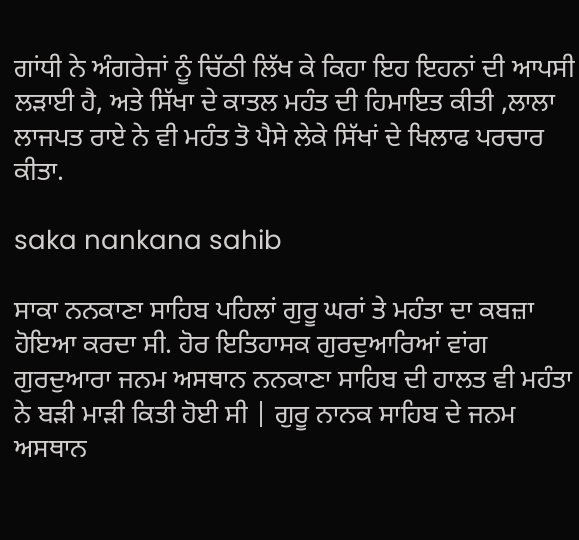ਗਾਂਧੀ ਨੇ ਅੰਗਰੇਜਾਂ ਨੂੰ ਚਿੱਠੀ ਲਿੱਖ ਕੇ ਕਿਹਾ ਇਹ ਇਹਨਾਂ ਦੀ ਆਪਸੀ ਲੜਾਈ ਹੈ, ਅਤੇ ਸਿੱਖਾ ਦੇ ਕਾਤਲ ਮਹੰਤ ਦੀ ਹਿਮਾਇਤ ਕੀਤੀ ,ਲਾਲਾ ਲਾਜਪਤ ਰਾਏ ਨੇ ਵੀ ਮਹੰਤ ਤੋ ਪੈਸੇ ਲੇਕੇ ਸਿੱਖਾਂ ਦੇ ਖਿਲਾਫ ਪਰਚਾਰ ਕੀਤਾ.

saka nankana sahib

ਸਾਕਾ ਨਨਕਾਣਾ ਸਾਹਿਬ ਪਹਿਲਾਂ ਗੁਰੂ ਘਰਾਂ ਤੇ ਮਹੰਤਾ ਦਾ ਕਬਜ਼ਾ ਹੋਇਆ ਕਰਦਾ ਸੀ. ਹੋਰ ਇਤਿਹਾਸਕ ਗੁਰਦੁਆਰਿਆਂ ਵਾਂਗ ਗੁਰਦੁਆਰਾ ਜਨਮ ਅਸਥਾਨ ਨਨਕਾਣਾ ਸਾਹਿਬ ਦੀ ਹਾਲਤ ਵੀ ਮਹੰਤਾ ਨੇ ਬੜੀ ਮਾੜੀ ਕਿਤੀ ਹੋਈ ਸੀ | ਗੁਰੂ ਨਾਨਕ ਸਾਹਿਬ ਦੇ ਜਨਮ ਅਸਥਾਨ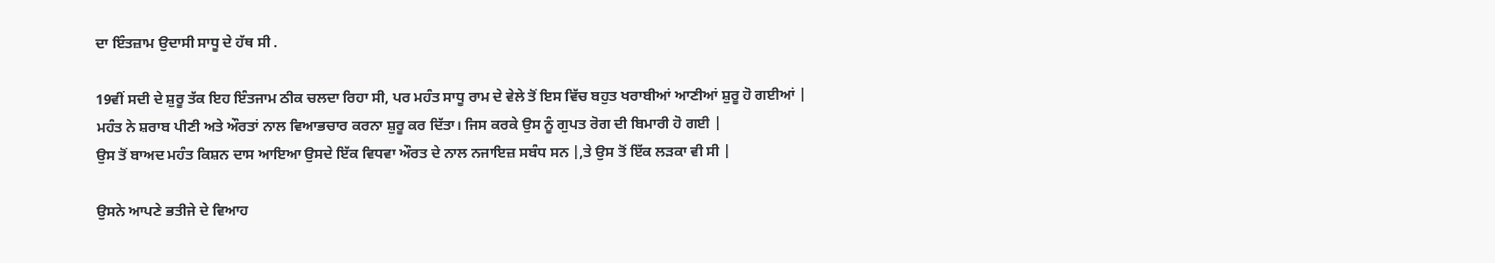ਦਾ ਇੰਤਜ਼ਾਮ ਉਦਾਸੀ ਸਾਧੂ ਦੇ ਹੱਥ ਸੀ .

19ਵੀਂ ਸਦੀ ਦੇ ਸ਼ੁਰੂ ਤੱਕ ਇਹ ਇੰਤਜਾਮ ਠੀਕ ਚਲਦਾ ਰਿਹਾ ਸੀ, ਪਰ ਮਹੰਤ ਸਾਧੂ ਰਾਮ ਦੇ ਵੇਲੇ ਤੋਂ ਇਸ ਵਿੱਚ ਬਹੁਤ ਖਰਾਬੀਆਂ ਆਣੀਆਂ ਸ਼ੁਰੂ ਹੋ ਗਈਆਂ |
ਮਹੰਤ ਨੇ ਸ਼ਰਾਬ ਪੀਣੀ ਅਤੇ ਔਰਤਾਂ ਨਾਲ ਵਿਆਭਚਾਰ ਕਰਨਾ ਸ਼ੁਰੂ ਕਰ ਦਿੱਤਾ। ਜਿਸ ਕਰਕੇ ਉਸ ਨੂੰ ਗੁਪਤ ਰੋਗ ਦੀ ਬਿਮਾਰੀ ਹੋ ਗਈ |
ਉਸ ਤੋਂ ਬਾਅਦ ਮਹੰਤ ਕਿਸ਼ਨ ਦਾਸ ਆਇਆ ਉਸਦੇ ਇੱਕ ਵਿਧਵਾ ਔਰਤ ਦੇ ਨਾਲ ਨਜਾਇਜ਼ ਸਬੰਧ ਸਨ |,ਤੇ ਉਸ ਤੋਂ ਇੱਕ ਲੜਕਾ ਵੀ ਸੀ |

ਉਸਨੇ ਆਪਣੇ ਭਤੀਜੇ ਦੇ ਵਿਆਹ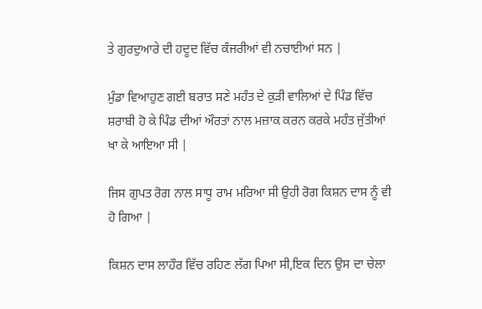ਤੇ ਗੁਰਦੁਆਰੇ ਦੀ ਹਦੂਦ ਵਿੱਚ ਕੰਜਰੀਆਂ ਵੀ ਨਚਾਈਆਂ ਸਨ |

ਮੁੰਡਾ ਵਿਆਹੁਣ ਗਈ ਬਰਾਤ ਸਣੇ ਮਹੰਤ ਦੇ ਕੁੜੀ ਵਾਲਿਆਂ ਦੇ ਪਿੰਡ ਵਿੱਚ ਸ਼ਰਾਬੀ ਹੋ ਕੇ ਪਿੰਡ ਦੀਆਂ ਔਰਤਾਂ ਨਾਲ ਮਜ਼ਾਕ ਕਰਨ ਕਰਕੇ ਮਹੰਤ ਜੁੱਤੀਆਂ ਖਾ ਕੇ ਆਇਆ ਸੀ |

ਜਿਸ ਗੁਪਤ ਰੋਗ ਨਾਲ ਸਾਧੂ ਰਾਮ ਮਰਿਆ ਸੀ ਉਹੀ ਰੋਗ ਕਿਸ਼ਨ ਦਾਸ ਨੂੰ ਵੀ ਹੋ ਗਿਆ |

ਕਿਸ਼ਨ ਦਾਸ ਲਾਹੌਰ ਵਿੱਚ ਰਹਿਣ ਲੱਗ ਪਿਆ ਸੀ,ਇਕ ਦਿਨ ਉਸ ਦਾ ਚੇਲਾ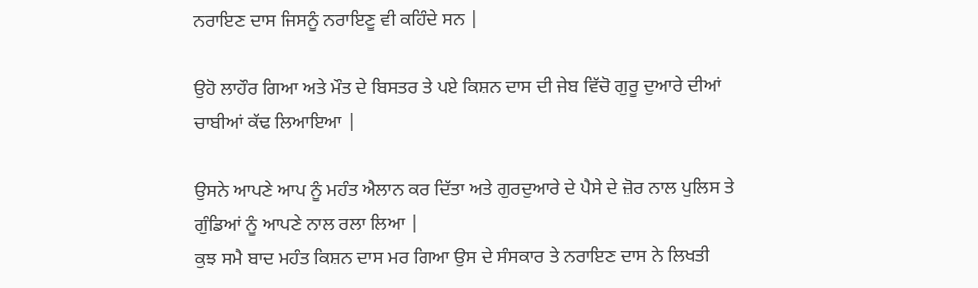ਨਰਾਇਣ ਦਾਸ ਜਿਸਨੂੰ ਨਰਾਇਣੂ ਵੀ ਕਹਿੰਦੇ ਸਨ |

ਉਹੋ ਲਾਹੌਰ ਗਿਆ ਅਤੇ ਮੌਤ ਦੇ ਬਿਸਤਰ ਤੇ ਪਏ ਕਿਸ਼ਨ ਦਾਸ ਦੀ ਜੇਬ ਵਿੱਚੋ ਗੁਰੂ ਦੁਆਰੇ ਦੀਆਂ ਚਾਬੀਆਂ ਕੱਢ ਲਿਆਇਆ |

ਉਸਨੇ ਆਪਣੇ ਆਪ ਨੂੰ ਮਹੰਤ ਐਲਾਨ ਕਰ ਦਿੱਤਾ ਅਤੇ ਗੁਰਦੁਆਰੇ ਦੇ ਪੈਸੇ ਦੇ ਜ਼ੋਰ ਨਾਲ ਪੁਲਿਸ ਤੇ ਗੁੰਡਿਆਂ ਨੂੰ ਆਪਣੇ ਨਾਲ ਰਲਾ ਲਿਆ |
ਕੁਝ ਸਮੈ ਬਾਦ ਮਹੰਤ ਕਿਸ਼ਨ ਦਾਸ ਮਰ ਗਿਆ ਉਸ ਦੇ ਸੰਸਕਾਰ ਤੇ ਨਰਾਇਣ ਦਾਸ ਨੇ ਲਿਖਤੀ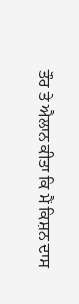ਤੌਰ ਤੇ ਐਲਾਨ ਕੀਤਾ ਕਿ ਮੈਂ ਕਿਸ਼ਨ ਦਾਸ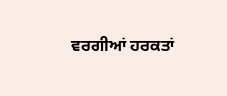ਵਰਗੀਆਂ ਹਰਕਤਾਂ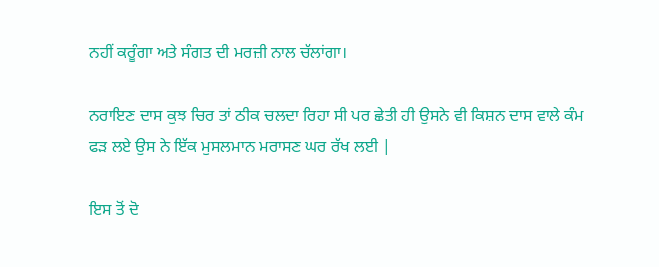ਨਹੀਂ ਕਰੂੰਗਾ ਅਤੇ ਸੰਗਤ ਦੀ ਮਰਜ਼ੀ ਨਾਲ ਚੱਲਾਂਗਾ।

ਨਰਾਇਣ ਦਾਸ ਕੁਝ ਚਿਰ ਤਾਂ ਠੀਕ ਚਲਦਾ ਰਿਹਾ ਸੀ ਪਰ ਛੇਤੀ ਹੀ ਉਸਨੇ ਵੀ ਕਿਸ਼ਨ ਦਾਸ ਵਾਲੇ ਕੰਮ ਫੜ ਲਏ ਉਸ ਨੇ ਇੱਕ ਮੁਸਲਮਾਨ ਮਰਾਸਣ ਘਰ ਰੱਖ ਲਈ |

ਇਸ ਤੋਂ ਦੋ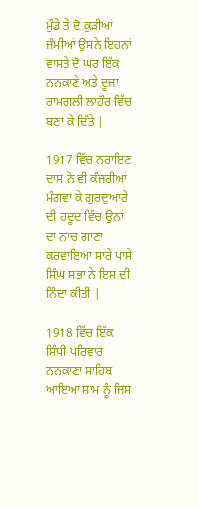ਮੁੰਡੇ ਤੇ ਦੋ ਕੁੜੀਆਂ ਜੰਮੀਆਂ ਉਸਨੇ ਇਹਨਾਂ ਵਾਸਤੇ ਦੋ ਘਰ ਇੱਕ ਨਨਕਾਣੇ ਅਤੇ ਦੂਜਾ ਰਾਮਗਲੀ ਲਾਹੌਰ ਵਿੱਚ ਬਣਾ ਕੇ ਦਿੱਤੇ |

1917 ਵਿੱਚ ਨਰਾਇਣ ਦਾਸ ਨੇ ਵੀ ਕੰਜਰੀਆਂ ਮੰਗਵਾ ਕੇ ਗੁਰਦੁਆਰੇ ਦੀ ਹਦੂਦ ਵਿੱਚ ਉਨਾਂ ਦਾ ਨਾਚ ਗਾਣਾ ਕਰਵਾਇਆ ਸਾਰੇ ਪਾਸੇ ਸਿੰਘ ਸਭਾ ਨੇ ਇਸ ਦੀ ਨਿੰਦਾ ਕੀਤੀ |

1918 ਵਿੱਚ ਇੱਕ ਸਿੰਧੀ ਪਰਿਵਾਰ ਨਨਕਾਣਾ ਸਾਹਿਬ ਆਇਆ ਸ਼ਾਮ ਨੂੰ ਜਿਸ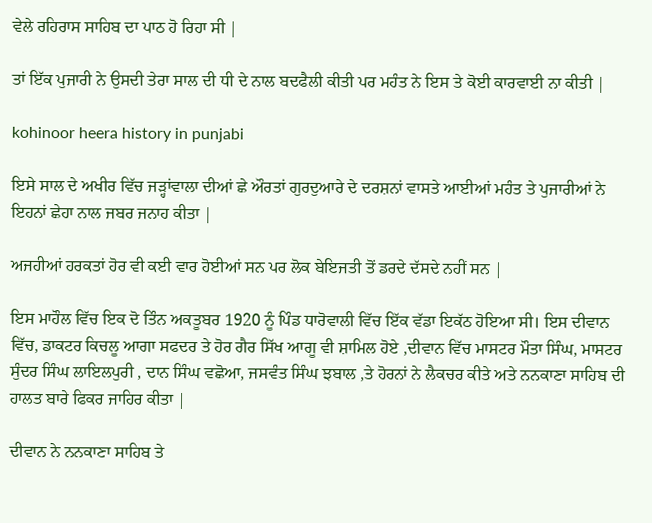ਵੇਲੇ ਰਹਿਰਾਸ ਸਾਹਿਬ ਦਾ ਪਾਠ ਹੋ ਰਿਹਾ ਸੀ |

ਤਾਂ ਇੱਕ ਪੁਜਾਰੀ ਨੇ ਉਸਦੀ ਤੇਰਾ ਸਾਲ ਦੀ ਧੀ ਦੇ ਨਾਲ ਬਦਫੈਲੀ ਕੀਤੀ ਪਰ ਮਹੰਤ ਨੇ ਇਸ ਤੇ ਕੋਈ ਕਾਰਵਾਈ ਨਾ ਕੀਤੀ |

kohinoor heera history in punjabi

ਇਸੇ ਸਾਲ ਦੇ ਅਖੀਰ ਵਿੱਚ ਜੜ੍ਹਾਂਵਾਲਾ ਦੀਆਂ ਛੇ ਔਰਤਾਂ ਗੁਰਦੁਆਰੇ ਦੇ ਦਰਸ਼ਨਾਂ ਵਾਸਤੇ ਆਈਆਂ ਮਹੰਤ ਤੇ ਪੁਜਾਰੀਆਂ ਨੇ ਇਹਨਾਂ ਛੇਹਾ ਨਾਲ ਜਬਰ ਜਨਾਹ ਕੀਤਾ |

ਅਜਹੀਆਂ ਹਰਕਤਾਂ ਹੋਰ ਵੀ ਕਈ ਵਾਰ ਹੋਈਆਂ ਸਨ ਪਰ ਲੋਕ ਬੇਇਜਤੀ ਤੋਂ ਡਰਦੇ ਦੱਸਦੇ ਨਹੀਂ ਸਨ |

ਇਸ ਮਾਹੌਲ ਵਿੱਚ ਇਕ ਦੋ ਤਿੰਨ ਅਕਤੂਬਰ 1920 ਨੂੰ ਪਿੰਡ ਧਾਰੋਵਾਲੀ ਵਿੱਚ ਇੱਕ ਵੱਡਾ ਇਕੱਠ ਹੋਇਆ ਸੀ। ਇਸ ਦੀਵਾਨ ਵਿੱਚ, ਡਾਕਟਰ ਕਿਚਲੂ ਆਗਾ ਸਫਦਰ ਤੇ ਹੋਰ ਗੈਰ ਸਿੱਖ ਆਗੂ ਵੀ ਸ਼ਾਮਿਲ ਹੋਏ ,ਦੀਵਾਨ ਵਿੱਚ ਮਾਸਟਰ ਮੌਤਾ ਸਿੰਘ, ਮਾਸਟਰ ਸੁੰਦਰ ਸਿੰਘ ਲਾਇਲਪੁਰੀ , ਦਾਨ ਸਿੰਘ ਵਛੋਆ, ਜਸਵੰਤ ਸਿੰਘ ਝਬਾਲ ,ਤੇ ਹੋਰਨਾਂ ਨੇ ਲੈਕਚਰ ਕੀਤੇ ਅਤੇ ਨਨਕਾਣਾ ਸਾਹਿਬ ਦੀ ਹਾਲਤ ਬਾਰੇ ਫਿਕਰ ਜਾਹਿਰ ਕੀਤਾ |

ਦੀਵਾਨ ਨੇ ਨਨਕਾਣਾ ਸਾਹਿਬ ਤੇ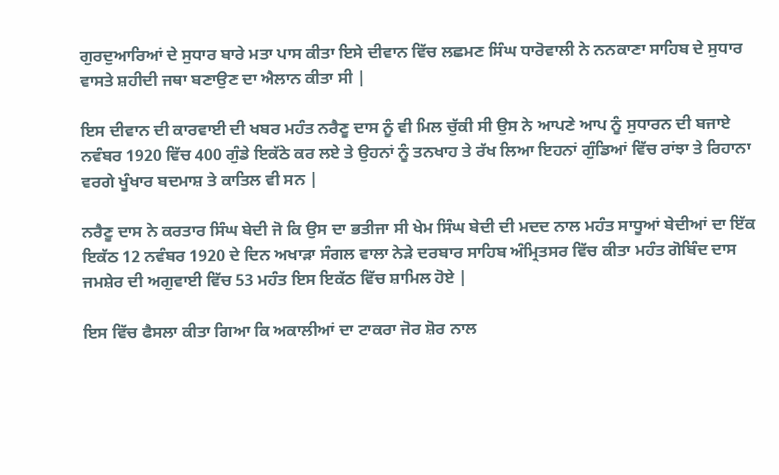ਗੁਰਦੁਆਰਿਆਂ ਦੇ ਸੁਧਾਰ ਬਾਰੇ ਮਤਾ ਪਾਸ ਕੀਤਾ ਇਸੇ ਦੀਵਾਨ ਵਿੱਚ ਲਛਮਣ ਸਿੰਘ ਧਾਰੋਵਾਲੀ ਨੇ ਨਨਕਾਣਾ ਸਾਹਿਬ ਦੇ ਸੁਧਾਰ ਵਾਸਤੇ ਸ਼ਹੀਦੀ ਜਥਾ ਬਣਾਉਣ ਦਾ ਐਲਾਨ ਕੀਤਾ ਸੀ |

ਇਸ ਦੀਵਾਨ ਦੀ ਕਾਰਵਾਈ ਦੀ ਖਬਰ ਮਹੰਤ ਨਰੈਣੂ ਦਾਸ ਨੂੰ ਵੀ ਮਿਲ ਚੁੱਕੀ ਸੀ ਉਸ ਨੇ ਆਪਣੇ ਆਪ ਨੂੰ ਸੁਧਾਰਨ ਦੀ ਬਜਾਏ ਨਵੰਬਰ 1920 ਵਿੱਚ 400 ਗੁੰਡੇ ਇਕੱਠੇ ਕਰ ਲਏ ਤੇ ਉਹਨਾਂ ਨੂੰ ਤਨਖਾਹ ਤੇ ਰੱਖ ਲਿਆ ਇਹਨਾਂ ਗੁੰਡਿਆਂ ਵਿੱਚ ਰਾਂਝਾ ਤੇ ਰਿਹਾਨਾ ਵਰਗੇ ਖੂੰਖਾਰ ਬਦਮਾਸ਼ ਤੇ ਕਾਤਿਲ ਵੀ ਸਨ |

ਨਰੈਣੂ ਦਾਸ ਨੇ ਕਰਤਾਰ ਸਿੰਘ ਬੇਦੀ ਜੋ ਕਿ ਉਸ ਦਾ ਭਤੀਜਾ ਸੀ ਖੇਮ ਸਿੰਘ ਬੇਦੀ ਦੀ ਮਦਦ ਨਾਲ ਮਹੰਤ ਸਾਧੂਆਂ ਬੇਦੀਆਂ ਦਾ ਇੱਕ ਇਕੱਠ 12 ਨਵੰਬਰ 1920 ਦੇ ਦਿਨ ਅਖਾੜਾ ਸੰਗਲ ਵਾਲਾ ਨੇੜੇ ਦਰਬਾਰ ਸਾਹਿਬ ਅੰਮ੍ਰਿਤਸਰ ਵਿੱਚ ਕੀਤਾ ਮਹੰਤ ਗੋਬਿੰਦ ਦਾਸ ਜਮਸ਼ੇਰ ਦੀ ਅਗੁਵਾਈ ਵਿੱਚ 53 ਮਹੰਤ ਇਸ ਇਕੱਠ ਵਿੱਚ ਸ਼ਾਮਿਲ ਹੋਏ |

ਇਸ ਵਿੱਚ ਫੈਸਲਾ ਕੀਤਾ ਗਿਆ ਕਿ ਅਕਾਲੀਆਂ ਦਾ ਟਾਕਰਾ ਜੋਰ ਸ਼ੋਰ ਨਾਲ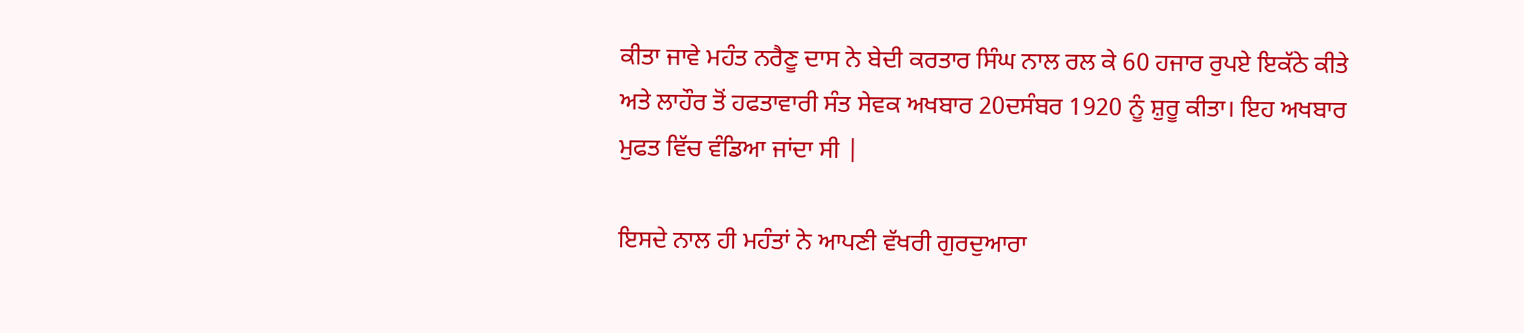ਕੀਤਾ ਜਾਵੇ ਮਹੰਤ ਨਰੈਣੂ ਦਾਸ ਨੇ ਬੇਦੀ ਕਰਤਾਰ ਸਿੰਘ ਨਾਲ ਰਲ ਕੇ 60 ਹਜਾਰ ਰੁਪਏ ਇਕੱਠੇ ਕੀਤੇ ਅਤੇ ਲਾਹੌਰ ਤੋਂ ਹਫਤਾਵਾਰੀ ਸੰਤ ਸੇਵਕ ਅਖਬਾਰ 20ਦਸੰਬਰ 1920 ਨੂੰ ਸ਼ੁਰੂ ਕੀਤਾ। ਇਹ ਅਖਬਾਰ ਮੁਫਤ ਵਿੱਚ ਵੰਡਿਆ ਜਾਂਦਾ ਸੀ |

ਇਸਦੇ ਨਾਲ ਹੀ ਮਹੰਤਾਂ ਨੇ ਆਪਣੀ ਵੱਖਰੀ ਗੁਰਦੁਆਰਾ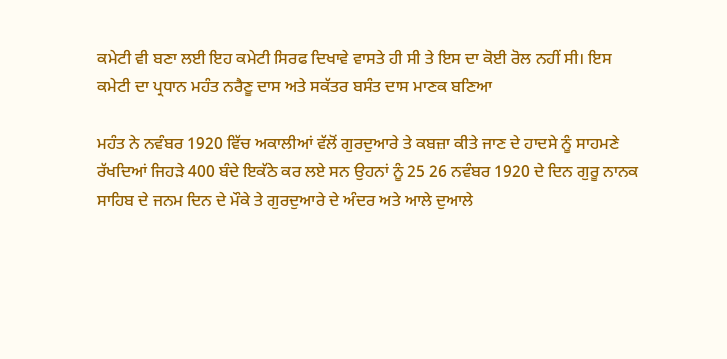ਕਮੇਟੀ ਵੀ ਬਣਾ ਲਈ ਇਹ ਕਮੇਟੀ ਸਿਰਫ ਦਿਖਾਵੇ ਵਾਸਤੇ ਹੀ ਸੀ ਤੇ ਇਸ ਦਾ ਕੋਈ ਰੋਲ ਨਹੀਂ ਸੀ। ਇਸ ਕਮੇਟੀ ਦਾ ਪ੍ਰਧਾਨ ਮਹੰਤ ਨਰੈਣੂ ਦਾਸ ਅਤੇ ਸਕੱਤਰ ਬਸੰਤ ਦਾਸ ਮਾਣਕ ਬਣਿਆ

ਮਹੰਤ ਨੇ ਨਵੰਬਰ 1920 ਵਿੱਚ ਅਕਾਲੀਆਂ ਵੱਲੋਂ ਗੁਰਦੁਆਰੇ ਤੇ ਕਬਜ਼ਾ ਕੀਤੇ ਜਾਣ ਦੇ ਹਾਦਸੇ ਨੂੰ ਸਾਹਮਣੇ ਰੱਖਦਿਆਂ ਜਿਹੜੇ 400 ਬੰਦੇ ਇਕੱਠੇ ਕਰ ਲਏ ਸਨ ਉਹਨਾਂ ਨੂੰ 25 26 ਨਵੰਬਰ 1920 ਦੇ ਦਿਨ ਗੁਰੂ ਨਾਨਕ ਸਾਹਿਬ ਦੇ ਜਨਮ ਦਿਨ ਦੇ ਮੌਕੇ ਤੇ ਗੁਰਦੁਆਰੇ ਦੇ ਅੰਦਰ ਅਤੇ ਆਲੇ ਦੁਆਲੇ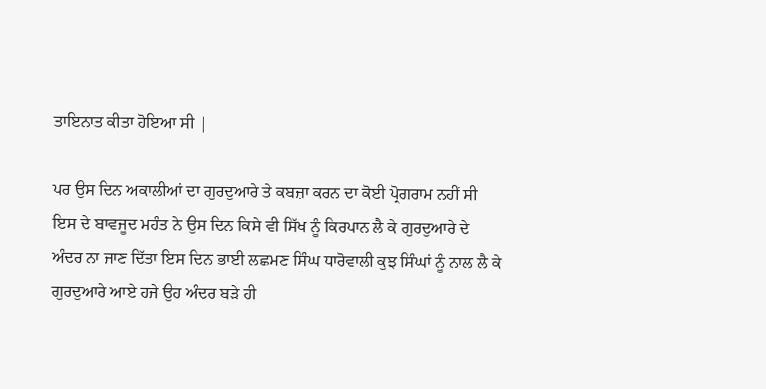ਤਾਇਨਾਤ ਕੀਤਾ ਹੋਇਆ ਸੀ |

ਪਰ ਉਸ ਦਿਨ ਅਕਾਲੀਆਂ ਦਾ ਗੁਰਦੁਆਰੇ ਤੇ ਕਬਜ਼ਾ ਕਰਨ ਦਾ ਕੋਈ ਪ੍ਰੋਗਰਾਮ ਨਹੀਂ ਸੀ ਇਸ ਦੇ ਬਾਵਜੂਦ ਮਹੰਤ ਨੇ ਉਸ ਦਿਨ ਕਿਸੇ ਵੀ ਸਿੱਖ ਨੂੰ ਕਿਰਪਾਨ ਲੈ ਕੇ ਗੁਰਦੁਆਰੇ ਦੇ ਅੰਦਰ ਨਾ ਜਾਣ ਦਿੱਤਾ ਇਸ ਦਿਨ ਭਾਈ ਲਛਮਣ ਸਿੰਘ ਧਾਰੋਵਾਲੀ ਕੁਝ ਸਿੰਘਾਂ ਨੂੰ ਨਾਲ ਲੈ ਕੇ ਗੁਰਦੁਆਰੇ ਆਏ ਹਜੇ ਉਹ ਅੰਦਰ ਬੜੇ ਹੀ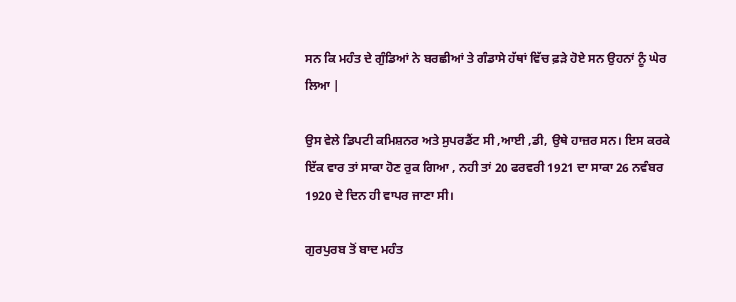ਸਨ ਕਿ ਮਹੰਤ ਦੇ ਗੁੰਡਿਆਂ ਨੇ ਬਰਛੀਆਂ ਤੇ ਗੰਡਾਸੇ ਹੱਥਾਂ ਵਿੱਚ ਫ਼ੜੇ ਹੋਏ ਸਨ ਉਹਨਾਂ ਨੂੰ ਘੇਰ ਲਿਆ |

ਉਸ ਵੇਲੇ ਡਿਪਟੀ ਕਮਿਸ਼ਨਰ ਅਤੇ ਸੁਪਰਡੈਂਟ ਸੀ ,ਆਈ ,ਡੀ, ਉਥੇ ਹਾਜ਼ਰ ਸਨ। ਇਸ ਕਰਕੇ ਇੱਕ ਵਾਰ ਤਾਂ ਸਾਕਾ ਹੋਣ ਰੁਕ ਗਿਆ , ਨਹੀ ਤਾਂ 20 ਫਰਵਰੀ 1921 ਦਾ ਸਾਕਾ 26 ਨਵੰਬਰ 1920 ਦੇ ਦਿਨ ਹੀ ਵਾਪਰ ਜਾਣਾ ਸੀ।

ਗੁਰਪੁਰਬ ਤੋਂ ਬਾਦ ਮਹੰਤ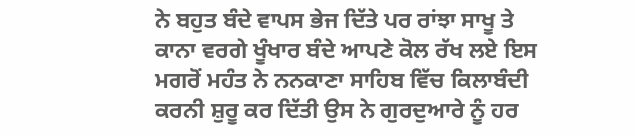ਨੇ ਬਹੁਤ ਬੰਦੇ ਵਾਪਸ ਭੇਜ ਦਿੱਤੇ ਪਰ ਰਾਂਝਾ ਸਾਖੂ ਤੇ ਕਾਨਾ ਵਰਗੇ ਖੂੰਖਾਰ ਬੰਦੇ ਆਪਣੇ ਕੋਲ ਰੱਖ ਲਏ ਇਸ ਮਗਰੋਂ ਮਹੰਤ ਨੇ ਨਨਕਾਣਾ ਸਾਹਿਬ ਵਿੱਚ ਕਿਲਾਬੰਦੀ ਕਰਨੀ ਸ਼ੁਰੂ ਕਰ ਦਿੱਤੀ ਉਸ ਨੇ ਗੁਰਦੁਆਰੇ ਨੂੰ ਹਰ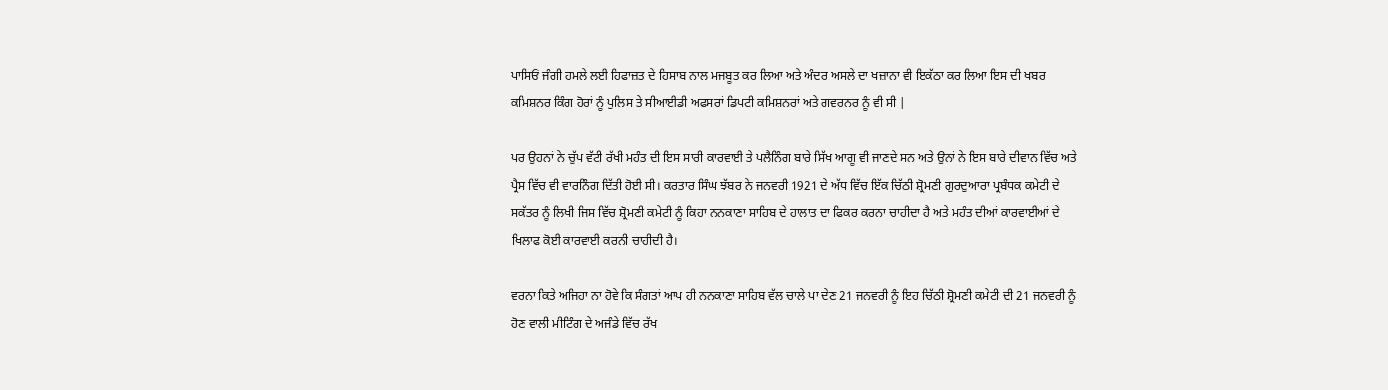ਪਾਸਿਓਂ ਜੰਗੀ ਹਮਲੇ ਲਈ ਹਿਫਾਜ਼ਤ ਦੇ ਹਿਸਾਬ ਨਾਲ ਮਜਬੂਤ ਕਰ ਲਿਆ ਅਤੇ ਅੰਦਰ ਅਸਲੇ ਦਾ ਖਜ਼ਾਨਾ ਵੀ ਇਕੱਠਾ ਕਰ ਲਿਆ ਇਸ ਦੀ ਖਬਰ ਕਮਿਸ਼ਨਰ ਕਿੰਗ ਹੋਰਾਂ ਨੂੰ ਪੁਲਿਸ ਤੇ ਸੀਆਈਡੀ ਅਫਸਰਾਂ ਡਿਪਟੀ ਕਮਿਸ਼ਨਰਾਂ ਅਤੇ ਗਵਰਨਰ ਨੂੰ ਵੀ ਸੀ |

ਪਰ ਉਹਨਾਂ ਨੇ ਚੁੱਪ ਵੱਟੀ ਰੱਖੀ ਮਹੰਤ ਦੀ ਇਸ ਸਾਰੀ ਕਾਰਵਾਈ ਤੇ ਪਲੈਨਿੰਗ ਬਾਰੇ ਸਿੱਖ ਆਗੂ ਵੀ ਜਾਣਦੇ ਸਨ ਅਤੇ ਉਨਾਂ ਨੇ ਇਸ ਬਾਰੇ ਦੀਵਾਨ ਵਿੱਚ ਅਤੇ ਪ੍ਰੈਸ ਵਿੱਚ ਵੀ ਵਾਰਨਿੰਗ ਦਿੱਤੀ ਹੋਈ ਸੀ। ਕਰਤਾਰ ਸਿੰਘ ਝੱਬਰ ਨੇ ਜਨਵਰੀ 1921 ਦੇ ਅੱਧ ਵਿੱਚ ਇੱਕ ਚਿੱਠੀ ਸ਼੍ਰੋਮਣੀ ਗੁਰਦੁਆਰਾ ਪ੍ਰਬੰਧਕ ਕਮੇਟੀ ਦੇ ਸਕੱਤਰ ਨੂੰ ਲਿਖੀ ਜਿਸ ਵਿੱਚ ਸ਼੍ਰੋਮਣੀ ਕਮੇਟੀ ਨੂੰ ਕਿਹਾ ਨਨਕਾਣਾ ਸਾਹਿਬ ਦੇ ਹਾਲਾਤ ਦਾ ਫਿਕਰ ਕਰਨਾ ਚਾਹੀਦਾ ਹੈ ਅਤੇ ਮਹੰਤ ਦੀਆਂ ਕਾਰਵਾਈਆਂ ਦੇ ਖਿਲਾਫ ਕੋਈ ਕਾਰਵਾਈ ਕਰਨੀ ਚਾਹੀਦੀ ਹੈ।

ਵਰਨਾ ਕਿਤੇ ਅਜਿਹਾ ਨਾ ਹੋਵੇ ਕਿ ਸੰਗਤਾਂ ਆਪ ਹੀ ਨਨਕਾਣਾ ਸਾਹਿਬ ਵੱਲ ਚਾਲੇ ਪਾ ਦੇਣ 21 ਜਨਵਰੀ ਨੂੰ ਇਹ ਚਿੱਠੀ ਸ਼੍ਰੋਮਣੀ ਕਮੇਟੀ ਦੀ 21 ਜਨਵਰੀ ਨੂੰ ਹੋਣ ਵਾਲੀ ਮੀਟਿੰਗ ਦੇ ਅਜੰਡੇ ਵਿੱਚ ਰੱਖ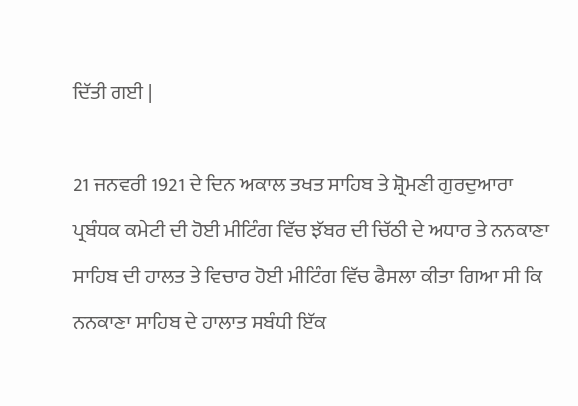ਦਿੱਤੀ ਗਈ |

21 ਜਨਵਰੀ 1921 ਦੇ ਦਿਨ ਅਕਾਲ ਤਖਤ ਸਾਹਿਬ ਤੇ ਸ਼੍ਰੋਮਣੀ ਗੁਰਦੁਆਰਾ ਪ੍ਰਬੰਧਕ ਕਮੇਟੀ ਦੀ ਹੋਈ ਮੀਟਿੰਗ ਵਿੱਚ ਝੱਬਰ ਦੀ ਚਿੱਠੀ ਦੇ ਅਧਾਰ ਤੇ ਨਨਕਾਣਾ ਸਾਹਿਬ ਦੀ ਹਾਲਤ ਤੇ ਵਿਚਾਰ ਹੋਈ ਮੀਟਿੰਗ ਵਿੱਚ ਫੈਸਲਾ ਕੀਤਾ ਗਿਆ ਸੀ ਕਿ ਨਨਕਾਣਾ ਸਾਹਿਬ ਦੇ ਹਾਲਾਤ ਸਬੰਧੀ ਇੱਕ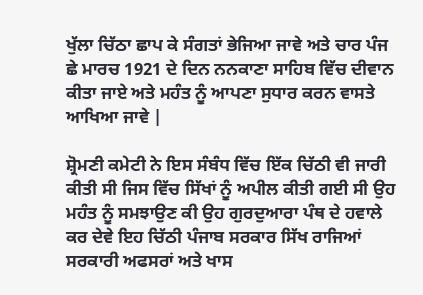ਖੁੱਲਾ ਚਿੱਠਾ ਛਾਪ ਕੇ ਸੰਗਤਾਂ ਭੇਜਿਆ ਜਾਵੇ ਅਤੇ ਚਾਰ ਪੰਜ ਛੇ ਮਾਰਚ 1921 ਦੇ ਦਿਨ ਨਨਕਾਣਾ ਸਾਹਿਬ ਵਿੱਚ ਦੀਵਾਨ ਕੀਤਾ ਜਾਏ ਅਤੇ ਮਹੰਤ ਨੂੰ ਆਪਣਾ ਸੁਧਾਰ ਕਰਨ ਵਾਸਤੇ ਆਖਿਆ ਜਾਵੇ |

ਸ਼੍ਰੋਮਣੀ ਕਮੇਟੀ ਨੇ ਇਸ ਸੰਬੰਧ ਵਿੱਚ ਇੱਕ ਚਿੱਠੀ ਵੀ ਜਾਰੀ ਕੀਤੀ ਸੀ ਜਿਸ ਵਿੱਚ ਸਿੱਖਾਂ ਨੂੰ ਅਪੀਲ ਕੀਤੀ ਗਈ ਸੀ ਉਹ ਮਹੰਤ ਨੂੰ ਸਮਝਾਉਣ ਕੀ ਉਹ ਗੁਰਦੁਆਰਾ ਪੰਥ ਦੇ ਹਵਾਲੇ ਕਰ ਦੇਵੇ ਇਹ ਚਿੱਠੀ ਪੰਜਾਬ ਸਰਕਾਰ ਸਿੱਖ ਰਾਜਿਆਂ ਸਰਕਾਰੀ ਅਫਸਰਾਂ ਅਤੇ ਖਾਸ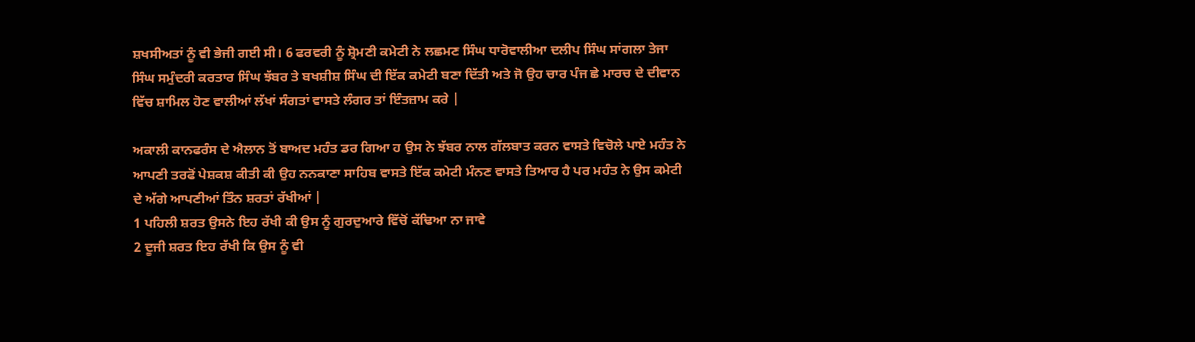ਸ਼ਖਸੀਅਤਾਂ ਨੂੰ ਵੀ ਭੇਜੀ ਗਈ ਸੀ। 6 ਫਰਵਰੀ ਨੂੰ ਸ਼੍ਰੋਮਣੀ ਕਮੇਟੀ ਨੇ ਲਛਮਣ ਸਿੰਘ ਧਾਰੋਵਾਲੀਆ ਦਲੀਪ ਸਿੰਘ ਸਾਂਗਲਾ ਤੇਜਾ ਸਿੰਘ ਸਮੁੰਦਰੀ ਕਰਤਾਰ ਸਿੰਘ ਝੱਬਰ ਤੇ ਬਖਸ਼ੀਸ਼ ਸਿੰਘ ਦੀ ਇੱਕ ਕਮੇਟੀ ਬਣਾ ਦਿੱਤੀ ਅਤੇ ਜੋ ਉਹ ਚਾਰ ਪੰਜ ਛੇ ਮਾਰਚ ਦੇ ਦੀਵਾਨ ਵਿੱਚ ਸ਼ਾਮਿਲ ਹੋਣ ਵਾਲੀਆਂ ਲੱਖਾਂ ਸੰਗਤਾਂ ਵਾਸਤੇ ਲੰਗਰ ਤਾਂ ਇੰਤਜ਼ਾਮ ਕਰੇ |

ਅਕਾਲੀ ਕਾਨਫਰੰਸ ਦੇ ਐਲਾਨ ਤੋਂ ਬਾਅਦ ਮਹੰਤ ਡਰ ਗਿਆ ਹ ਉਸ ਨੇ ਝੱਬਰ ਨਾਲ ਗੱਲਬਾਤ ਕਰਨ ਵਾਸਤੇ ਵਿਚੋਲੇ ਪਾਏ ਮਹੰਤ ਨੇ ਆਪਣੀ ਤਰਫੋਂ ਪੇਸ਼ਕਸ਼ ਕੀਤੀ ਕੀ ਉਹ ਨਨਕਾਣਾ ਸਾਹਿਬ ਵਾਸਤੇ ਇੱਕ ਕਮੇਟੀ ਮੰਨਣ ਵਾਸਤੇ ਤਿਆਰ ਹੈ ਪਰ ਮਹੰਤ ਨੇ ਉਸ ਕਮੇਟੀ ਦੇ ਅੱਗੇ ਆਪਣੀਆਂ ਤਿੰਨ ਸ਼ਰਤਾਂ ਰੱਖੀਆਂ |
1 ਪਹਿਲੀ ਸ਼ਰਤ ਉਸਨੇ ਇਹ ਰੱਖੀ ਕੀ ਉਸ ਨੂੰ ਗੁਰਦੁਆਰੇ ਵਿੱਚੋਂ ਕੱਢਿਆ ਨਾ ਜਾਵੇ
2 ਦੂਜੀ ਸ਼ਰਤ ਇਹ ਰੱਖੀ ਕਿ ਉਸ ਨੂੰ ਵੀ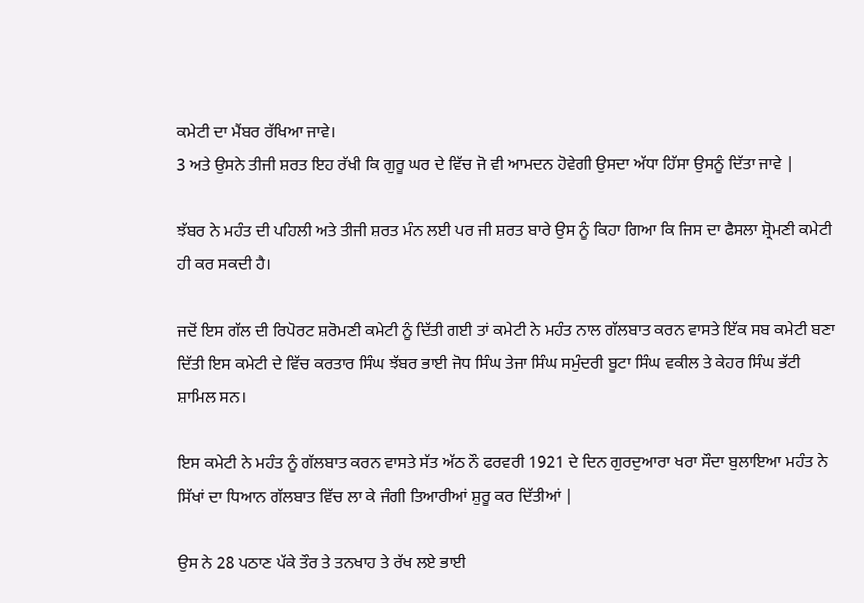ਕਮੇਟੀ ਦਾ ਮੈਂਬਰ ਰੱਖਿਆ ਜਾਵੇ।
3 ਅਤੇ ਉਸਨੇ ਤੀਜੀ ਸ਼ਰਤ ਇਹ ਰੱਖੀ ਕਿ ਗੁਰੂ ਘਰ ਦੇ ਵਿੱਚ ਜੋ ਵੀ ਆਮਦਨ ਹੋਵੇਗੀ ਉਸਦਾ ਅੱਧਾ ਹਿੱਸਾ ਉਸਨੂੰ ਦਿੱਤਾ ਜਾਵੇ |

ਝੱਬਰ ਨੇ ਮਹੰਤ ਦੀ ਪਹਿਲੀ ਅਤੇ ਤੀਜੀ ਸ਼ਰਤ ਮੰਨ ਲਈ ਪਰ ਜੀ ਸ਼ਰਤ ਬਾਰੇ ਉਸ ਨੂੰ ਕਿਹਾ ਗਿਆ ਕਿ ਜਿਸ ਦਾ ਫੈਸਲਾ ਸ਼੍ਰੋਮਣੀ ਕਮੇਟੀ ਹੀ ਕਰ ਸਕਦੀ ਹੈ।

ਜਦੋਂ ਇਸ ਗੱਲ ਦੀ ਰਿਪੋਰਟ ਸ਼ਰੋਮਣੀ ਕਮੇਟੀ ਨੂੰ ਦਿੱਤੀ ਗਈ ਤਾਂ ਕਮੇਟੀ ਨੇ ਮਹੰਤ ਨਾਲ ਗੱਲਬਾਤ ਕਰਨ ਵਾਸਤੇ ਇੱਕ ਸਬ ਕਮੇਟੀ ਬਣਾ ਦਿੱਤੀ ਇਸ ਕਮੇਟੀ ਦੇ ਵਿੱਚ ਕਰਤਾਰ ਸਿੰਘ ਝੱਬਰ ਭਾਈ ਜੋਧ ਸਿੰਘ ਤੇਜਾ ਸਿੰਘ ਸਮੁੰਦਰੀ ਬੂਟਾ ਸਿੰਘ ਵਕੀਲ ਤੇ ਕੇਹਰ ਸਿੰਘ ਭੱਟੀ ਸ਼ਾਮਿਲ ਸਨ।

ਇਸ ਕਮੇਟੀ ਨੇ ਮਹੰਤ ਨੂੰ ਗੱਲਬਾਤ ਕਰਨ ਵਾਸਤੇ ਸੱਤ ਅੱਠ ਨੌ ਫਰਵਰੀ 1921 ਦੇ ਦਿਨ ਗੁਰਦੁਆਰਾ ਖਰਾ ਸੌਦਾ ਬੁਲਾਇਆ ਮਹੰਤ ਨੇ ਸਿੱਖਾਂ ਦਾ ਧਿਆਨ ਗੱਲਬਾਤ ਵਿੱਚ ਲਾ ਕੇ ਜੰਗੀ ਤਿਆਰੀਆਂ ਸ਼ੁਰੂ ਕਰ ਦਿੱਤੀਆਂ |

ਉਸ ਨੇ 28 ਪਠਾਣ ਪੱਕੇ ਤੌਰ ਤੇ ਤਨਖਾਹ ਤੇ ਰੱਖ ਲਏ ਭਾਈ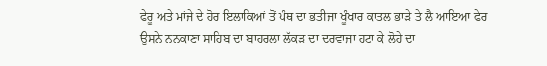ਫੇਰੂ ਅਤੇ ਮਾਂਜੇ ਦੇ ਹੋਰ ਇਲਾਕਿਆਂ ਤੋਂ ਪੰਥ ਦਾ ਭਤੀਜਾ ਖੂੰਖਾਰ ਕਾਤਲ ਭਾੜੇ ਤੇ ਲੈ ਆਇਆ ਫੇਰ ਉਸਨੇ ਨਨਕਾਣਾ ਸਾਹਿਬ ਦਾ ਬਾਹਰਲਾ ਲੱਕੜ ਦਾ ਦਰਵਾਜਾ ਹਟਾ ਕੇ ਲੋਹੇ ਦਾ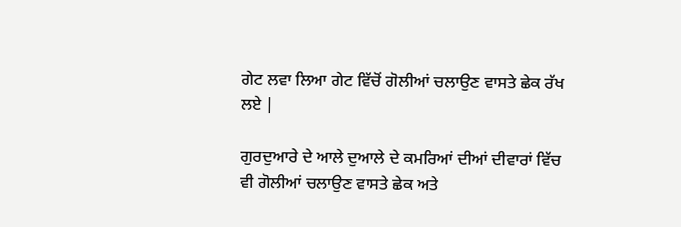ਗੇਟ ਲਵਾ ਲਿਆ ਗੇਟ ਵਿੱਚੋਂ ਗੋਲੀਆਂ ਚਲਾਉਣ ਵਾਸਤੇ ਛੇਕ ਰੱਖ ਲਏ |

ਗੁਰਦੁਆਰੇ ਦੇ ਆਲੇ ਦੁਆਲੇ ਦੇ ਕਮਰਿਆਂ ਦੀਆਂ ਦੀਵਾਰਾਂ ਵਿੱਚ ਵੀ ਗੋਲੀਆਂ ਚਲਾਉਣ ਵਾਸਤੇ ਛੇਕ ਅਤੇ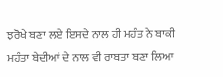ਝਰੋਖੇ ਬਣਾ ਲਏ ਇਸਦੇ ਨਾਲ ਹੀ ਮਹੰਤ ਨੇ ਬਾਕੀ ਮਹੰਤਾ ਬੇਦੀਆਂ ਦੇ ਨਾਲ ਵੀ ਰਾਬਤਾ ਬਣਾ ਲਿਆ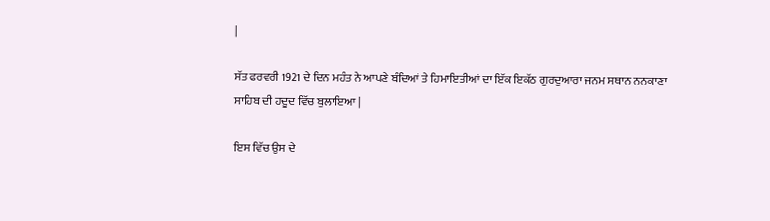|

ਸੱਤ ਫਰਵਰੀ 1921 ਦੇ ਦਿਨ ਮਹੰਤ ਨੇ ਆਪਣੇ ਬੰਦਿਆਂ ਤੇ ਹਿਮਾਇਤੀਆਂ ਦਾ ਇੱਕ ਇਕੱਠ ਗੁਰਦੁਆਰਾ ਜਨਮ ਸਥਾਨ ਨਨਕਾਣਾ ਸਾਹਿਬ ਦੀ ਹਦੂਦ ਵਿੱਚ ਬੁਲਾਇਆ |

ਇਸ ਵਿੱਚ ਉਸ ਦੇ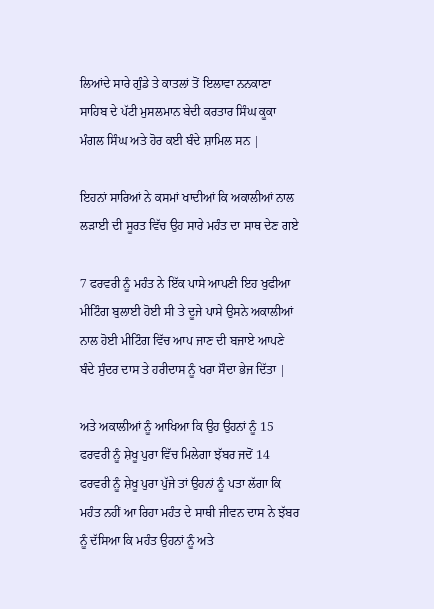ਲਿਆਂਦੇ ਸਾਰੇ ਗੁੰਡੇ ਤੇ ਕਾਤਲਾਂ ਤੋਂ ਇਲਾਵਾ ਨਨਕਾਣਾ ਸਾਹਿਬ ਦੇ ਪੱਟੀ ਮੁਸਲਮਾਨ ਬੇਦੀ ਕਰਤਾਰ ਸਿੰਘ ਕੂਕਾ ਮੰਗਲ ਸਿੰਘ ਅਤੇ ਹੋਰ ਕਈ ਬੰਦੇ ਸ਼ਾਮਿਲ ਸਨ |

ਇਹਨਾਂ ਸਾਰਿਆਂ ਨੇ ਕਸਮਾਂ ਖਾਦੀਆਂ ਕਿ ਅਕਾਲੀਆਂ ਨਾਲ ਲੜਾਈ ਦੀ ਸੂਰਤ ਵਿੱਚ ਉਹ ਸਾਰੇ ਮਹੰਤ ਦਾ ਸਾਥ ਦੇਣ ਗਏ

7 ਫਰਵਰੀ ਨੂੰ ਮਹੰਤ ਨੇ ਇੱਕ ਪਾਸੇ ਆਪਣੀ ਇਹ ਖੁਫੀਆ ਮੀਟਿੰਗ ਬੁਲਾਈ ਹੋਈ ਸੀ ਤੇ ਦੂਜੇ ਪਾਸੇ ਉਸਨੇ ਅਕਾਲੀਆਂ ਨਾਲ ਹੋਈ ਮੀਟਿੰਗ ਵਿੱਚ ਆਪ ਜਾਣ ਦੀ ਬਜਾਏ ਆਪਣੇ ਬੰਦੇ ਸੁੰਦਰ ਦਾਸ ਤੇ ਹਰੀਦਾਸ ਨੂੰ ਖਰਾ ਸੌਦਾ ਭੇਜ ਦਿੱਤਾ |

ਅਤੇ ਅਕਾਲੀਆਂ ਨੂੰ ਆਖਿਆ ਕਿ ਉਹ ਉਹਨਾਂ ਨੂੰ 15 ਫਰਵਰੀ ਨੂੰ ਸ਼ੇਖੂ ਪੁਰਾ ਵਿੱਚ ਮਿਲੇਗਾ ਝੱਬਰ ਜਦੋਂ 14 ਫਰਵਰੀ ਨੂੰ ਸ਼ੇਖੂ ਪੁਰਾ ਪੁੱਜੇ ਤਾਂ ਉਹਨਾਂ ਨੂੰ ਪਤਾ ਲੱਗਾ ਕਿ ਮਹੰਤ ਨਹੀਂ ਆ ਰਿਹਾ ਮਹੰਤ ਦੇ ਸਾਥੀ ਜੀਵਨ ਦਾਸ ਨੇ ਝੱਬਰ ਨੂੰ ਦੱਸਿਆ ਕਿ ਮਹੰਤ ਉਹਨਾਂ ਨੂੰ ਅਤੇ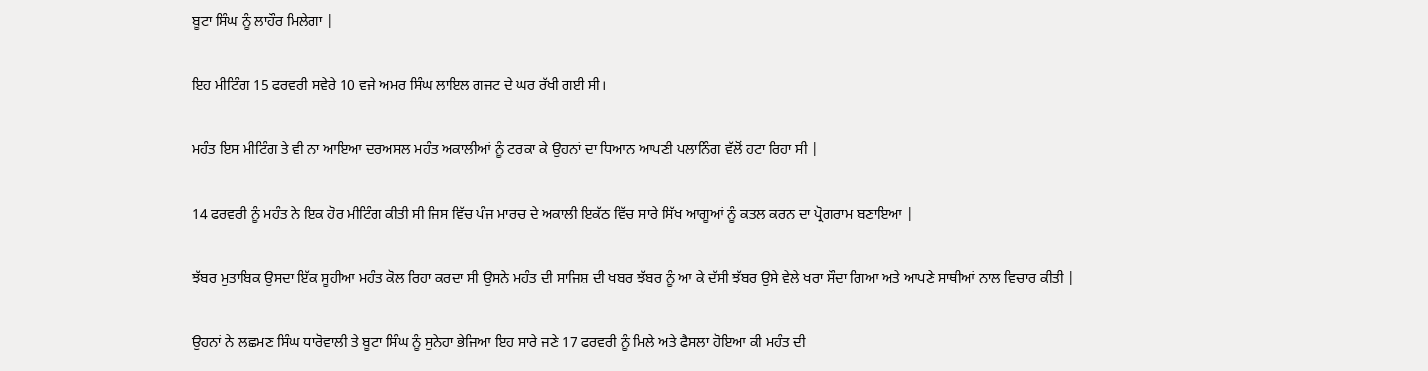ਬੂਟਾ ਸਿੰਘ ਨੂੰ ਲਾਹੌਰ ਮਿਲੇਗਾ |

ਇਹ ਮੀਟਿੰਗ 15 ਫਰਵਰੀ ਸਵੇਰੇ 10 ਵਜੇ ਅਮਰ ਸਿੰਘ ਲਾਇਲ ਗਜਟ ਦੇ ਘਰ ਰੱਖੀ ਗਈ ਸੀ।

ਮਹੰਤ ਇਸ ਮੀਟਿੰਗ ਤੇ ਵੀ ਨਾ ਆਇਆ ਦਰਅਸਲ ਮਹੰਤ ਅਕਾਲੀਆਂ ਨੂੰ ਟਰਕਾ ਕੇ ਉਹਨਾਂ ਦਾ ਧਿਆਨ ਆਪਣੀ ਪਲਾਨਿੰਗ ਵੱਲੋਂ ਹਟਾ ਰਿਹਾ ਸੀ |

14 ਫਰਵਰੀ ਨੂੰ ਮਹੰਤ ਨੇ ਇਕ ਹੋਰ ਮੀਟਿੰਗ ਕੀਤੀ ਸੀ ਜਿਸ ਵਿੱਚ ਪੰਜ ਮਾਰਚ ਦੇ ਅਕਾਲੀ ਇਕੱਠ ਵਿੱਚ ਸਾਰੇ ਸਿੱਖ ਆਗੂਆਂ ਨੂੰ ਕਤਲ ਕਰਨ ਦਾ ਪ੍ਰੋਗਰਾਮ ਬਣਾਇਆ |

ਝੱਬਰ ਮੁਤਾਬਿਕ ਉਸਦਾ ਇੱਕ ਸੂਹੀਆ ਮਹੰਤ ਕੋਲ ਰਿਹਾ ਕਰਦਾ ਸੀ ਉਸਨੇ ਮਹੰਤ ਦੀ ਸਾਜਿਸ਼ ਦੀ ਖਬਰ ਝੱਬਰ ਨੂੰ ਆ ਕੇ ਦੱਸੀ ਝੱਬਰ ਉਸੇ ਵੇਲੇ ਖਰਾ ਸੌਦਾ ਗਿਆ ਅਤੇ ਆਪਣੇ ਸਾਥੀਆਂ ਨਾਲ ਵਿਚਾਰ ਕੀਤੀ |

ਉਹਨਾਂ ਨੇ ਲਛਮਣ ਸਿੰਘ ਧਾਰੋਵਾਲੀ ਤੇ ਬੂਟਾ ਸਿੰਘ ਨੂੰ ਸੁਨੇਹਾ ਭੇਜਿਆ ਇਹ ਸਾਰੇ ਜਣੇ 17 ਫਰਵਰੀ ਨੂੰ ਮਿਲੇ ਅਤੇ ਫੈਸਲਾ ਹੋਇਆ ਕੀ ਮਹੰਤ ਦੀ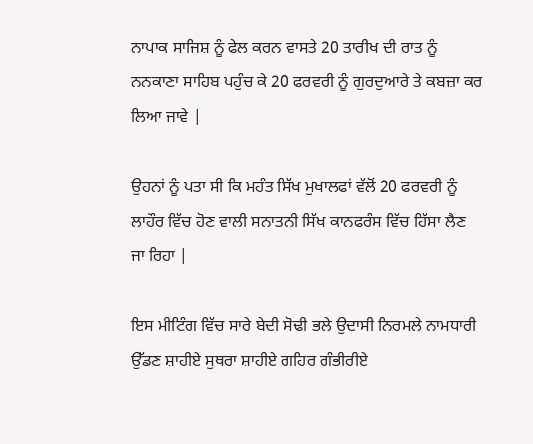ਨਾਪਾਕ ਸਾਜਿਸ਼ ਨੂੰ ਫੇਲ ਕਰਨ ਵਾਸਤੇ 20 ਤਾਰੀਖ ਦੀ ਰਾਤ ਨੂੰ ਨਨਕਾਣਾ ਸਾਹਿਬ ਪਹੁੰਚ ਕੇ 20 ਫਰਵਰੀ ਨੂੰ ਗੁਰਦੁਆਰੇ ਤੇ ਕਬਜ਼ਾ ਕਰ ਲਿਆ ਜਾਵੇ |

ਉਹਨਾਂ ਨੂੰ ਪਤਾ ਸੀ ਕਿ ਮਹੰਤ ਸਿੱਖ ਮੁਖਾਲਫਾਂ ਵੱਲੋਂ 20 ਫਰਵਰੀ ਨੂੰ ਲਾਹੌਰ ਵਿੱਚ ਹੋਣ ਵਾਲੀ ਸਨਾਤਨੀ ਸਿੱਖ ਕਾਨਫਰੰਸ ਵਿੱਚ ਹਿੱਸਾ ਲੈਣ ਜਾ ਰਿਹਾ |

ਇਸ ਮੀਟਿੰਗ ਵਿੱਚ ਸਾਰੇ ਬੇਦੀ ਸੋਢੀ ਭਲੇ ਉਦਾਸੀ ਨਿਰਮਲੇ ਨਾਮਧਾਰੀ ਉੱਡਣ ਸ਼ਾਹੀਏ ਸੁਥਰਾ ਸ਼ਾਹੀਏ ਗਹਿਰ ਗੰਭੀਰੀਏ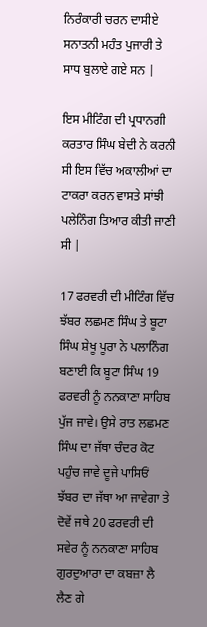ਨਿਰੰਕਾਰੀ ਚਰਨ ਦਾਸੀਏ ਸਨਾਤਨੀ ਮਹੰਤ ਪੁਜਾਰੀ ਤੇ ਸਾਧ ਬੁਲਾਏ ਗਏ ਸਨ |

ਇਸ ਮੀਟਿੰਗ ਦੀ ਪ੍ਰਧਾਨਗੀ ਕਰਤਾਰ ਸਿੰਘ ਬੇਦੀ ਨੇ ਕਰਨੀ ਸੀ ਇਸ ਵਿੱਚ ਅਕਾਲੀਆਂ ਦਾ ਟਾਕਰਾ ਕਰਨ ਵਾਸਤੇ ਸਾਂਝੀ ਪਲੇਨਿੰਗ ਤਿਆਰ ਕੀਤੀ ਜਾਣੀ ਸੀ |

17 ਫਰਵਰੀ ਦੀ ਮੀਟਿੰਗ ਵਿੱਚ ਝੱਬਰ ਲਛਮਣ ਸਿੰਘ ਤੇ ਬੂਟਾ ਸਿੰਘ ਸ਼ੇਖੂ ਪੂਰਾ ਨੇ ਪਲਾਨਿੰਗ ਬਣਾਈ ਕਿ ਬੂਟਾ ਸਿੰਘ 19 ਫਰਵਰੀ ਨੂੰ ਨਨਕਾਣਾ ਸਾਹਿਬ ਪੁੱਜ ਜਾਵੇ। ਉਸੇ ਰਾਤ ਲਛਮਣ ਸਿੰਘ ਦਾ ਜੱਥਾ ਚੰਦਰ ਕੋਟ ਪਹੁੰਚ ਜਾਵੇ ਦੂਜੇ ਪਾਸਿਓਂ ਝੱਬਰ ਦਾ ਜੱਥਾ ਆ ਜਾਵੇਗਾ ਤੇ ਦੋਵੇਂ ਜਥੇ 20 ਫਰਵਰੀ ਦੀ ਸਵੇਰ ਨੂੰ ਨਨਕਾਣਾ ਸਾਹਿਬ ਗੁਰਦੁਆਰਾ ਦਾ ਕਬਜ਼ਾ ਲੈ ਲੈਣ ਗੇ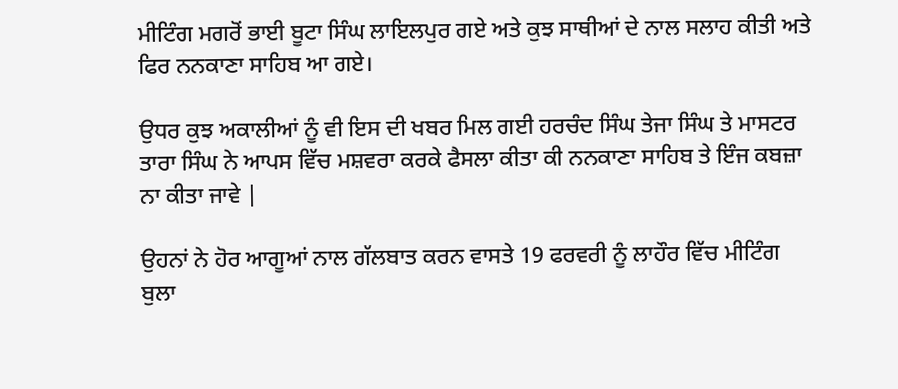ਮੀਟਿੰਗ ਮਗਰੋਂ ਭਾਈ ਬੂਟਾ ਸਿੰਘ ਲਾਇਲਪੁਰ ਗਏ ਅਤੇ ਕੁਝ ਸਾਥੀਆਂ ਦੇ ਨਾਲ ਸਲਾਹ ਕੀਤੀ ਅਤੇ ਫਿਰ ਨਨਕਾਣਾ ਸਾਹਿਬ ਆ ਗਏ।

ਉਧਰ ਕੁਝ ਅਕਾਲੀਆਂ ਨੂੰ ਵੀ ਇਸ ਦੀ ਖਬਰ ਮਿਲ ਗਈ ਹਰਚੰਦ ਸਿੰਘ ਤੇਜਾ ਸਿੰਘ ਤੇ ਮਾਸਟਰ ਤਾਰਾ ਸਿੰਘ ਨੇ ਆਪਸ ਵਿੱਚ ਮਸ਼ਵਰਾ ਕਰਕੇ ਫੈਸਲਾ ਕੀਤਾ ਕੀ ਨਨਕਾਣਾ ਸਾਹਿਬ ਤੇ ਇੰਜ ਕਬਜ਼ਾ ਨਾ ਕੀਤਾ ਜਾਵੇ |

ਉਹਨਾਂ ਨੇ ਹੋਰ ਆਗੂਆਂ ਨਾਲ ਗੱਲਬਾਤ ਕਰਨ ਵਾਸਤੇ 19 ਫਰਵਰੀ ਨੂੰ ਲਾਹੌਰ ਵਿੱਚ ਮੀਟਿੰਗ ਬੁਲਾ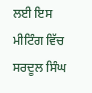ਲਈ ਇਸ ਮੀਟਿੰਗ ਵਿੱਚ ਸਰਦੂਲ ਸਿੰਘ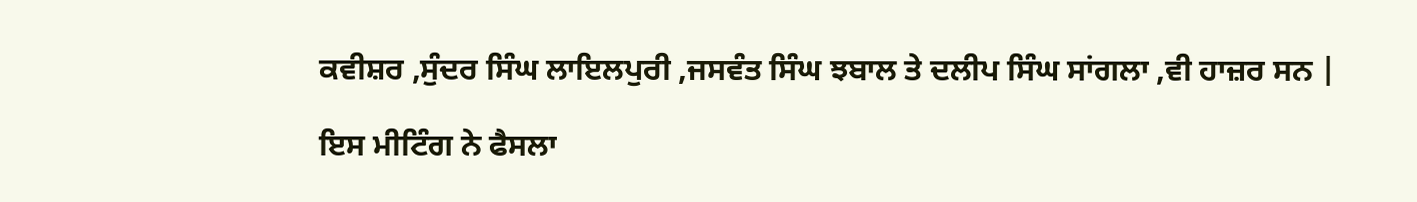ਕਵੀਸ਼ਰ ,ਸੁੰਦਰ ਸਿੰਘ ਲਾਇਲਪੁਰੀ ,ਜਸਵੰਤ ਸਿੰਘ ਝਬਾਲ ਤੇ ਦਲੀਪ ਸਿੰਘ ਸਾਂਗਲਾ ,ਵੀ ਹਾਜ਼ਰ ਸਨ |

ਇਸ ਮੀਟਿੰਗ ਨੇ ਫੈਸਲਾ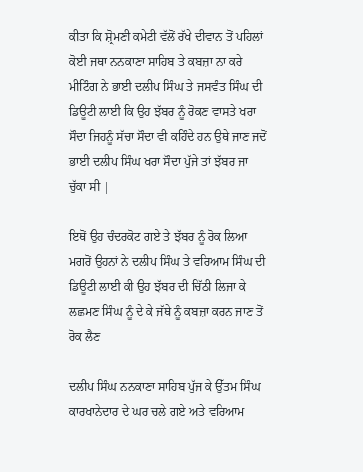ਕੀਤਾ ਕਿ ਸ਼੍ਰੋਮਣੀ ਕਮੇਟੀ ਵੱਲੋਂ ਰੱਖੇ ਦੀਵਾਨ ਤੋਂ ਪਹਿਲਾਂ ਕੋਈ ਜਥਾ ਨਨਕਾਣਾ ਸਾਹਿਬ ਤੇ ਕਬਜ਼ਾ ਨਾ ਕਰੇ ਮੀਟਿੰਗ ਨੇ ਭਾਈ ਦਲੀਪ ਸਿੰਘ ਤੇ ਜਸਵੰਤ ਸਿੰਘ ਦੀ ਡਿਊਟੀ ਲਾਈ ਕਿ ਉਹ ਝੱਬਰ ਨੂੰ ਰੋਕਣ ਵਾਸਤੇ ਖਰਾ ਸੌਦਾ ਜਿਹਨੂੰ ਸੱਚਾ ਸੌਦਾ ਵੀ ਕਹਿੰਦੇ ਹਨ ਉਥੇ ਜਾਣ ਜਦੋਂ ਭਾਈ ਦਲੀਪ ਸਿੰਘ ਖਰਾ ਸੌਦਾ ਪੁੱਜੇ ਤਾਂ ਝੱਬਰ ਜਾ ਚੁੱਕਾ ਸੀ |

ਇਥੋਂ ਉਹ ਚੰਦਰਕੋਟ ਗਏ ਤੇ ਝੱਬਰ ਨੂੰ ਰੋਕ ਲਿਆ ਮਗਰੋਂ ਉਹਨਾਂ ਨੇ ਦਲੀਪ ਸਿੰਘ ਤੇ ਵਰਿਆਮ ਸਿੰਘ ਦੀ ਡਿਊਟੀ ਲਾਈ ਕੀ ਉਹ ਝੱਬਰ ਦੀ ਚਿੱਠੀ ਲਿਜਾ ਕੇ ਲਛਮਣ ਸਿੰਘ ਨੂੰ ਦੇ ਕੇ ਜੱਥੇ ਨੂੰ ਕਬਜ਼ਾ ਕਰਨ ਜਾਣ ਤੋਂ ਰੋਕ ਲੈਣ

ਦਲੀਪ ਸਿੰਘ ਨਨਕਾਣਾ ਸਾਹਿਬ ਪੁੱਜ ਕੇ ਉੱਤਮ ਸਿੰਘ ਕਾਰਖਾਨੇਦਾਰ ਦੇ ਘਰ ਚਲੇ ਗਏ ਅਤੇ ਵਰਿਆਮ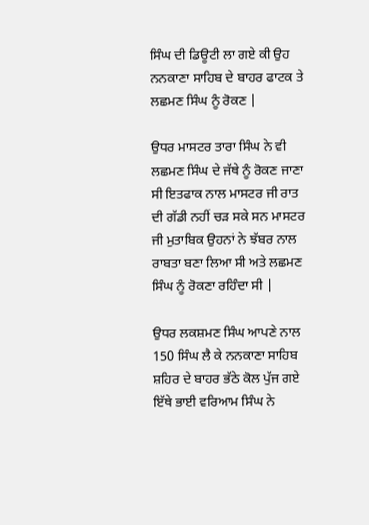ਸਿੰਘ ਦੀ ਡਿਊਟੀ ਲਾ ਗਏ ਕੀ ਉਹ ਨਨਕਾਣਾ ਸਾਹਿਬ ਦੇ ਬਾਹਰ ਫਾਟਕ ਤੇ ਲਛਮਣ ਸਿੰਘ ਨੂੰ ਰੋਕਣ |

ਉਧਰ ਮਾਸਟਰ ਤਾਰਾ ਸਿੰਘ ਨੇ ਵੀ ਲਛਮਣ ਸਿੰਘ ਦੇ ਜੱਥੇ ਨੂੰ ਰੋਕਣ ਜਾਣਾ ਸੀ ਇਤਫਾਕ ਨਾਲ ਮਾਸਟਰ ਜੀ ਰਾਤ ਦੀ ਗੱਡੀ ਨਹੀਂ ਚੜ ਸਕੇ ਸਨ ਮਾਸਟਰ ਜੀ ਮੁਤਾਬਿਕ ਉਹਨਾਂ ਨੇ ਝੱਬਰ ਨਾਲ ਰਾਬਤਾ ਬਣਾ ਲਿਆ ਸੀ ਅਤੇ ਲਛਮਣ ਸਿੰਘ ਨੂੰ ਰੋਕਣਾ ਰਹਿੰਦਾ ਸੀ |

ਉਧਰ ਲਕਸ਼ਮਣ ਸਿੰਘ ਆਪਣੇ ਨਾਲ 150 ਸਿੰਘ ਲੈ ਕੇ ਨਨਕਾਣਾ ਸਾਹਿਬ ਸ਼ਹਿਰ ਦੇ ਬਾਹਰ ਭੱਠੇ ਕੋਲ ਪੁੱਜ ਗਏ ਇੱਥੇ ਭਾਈ ਵਰਿਆਮ ਸਿੰਘ ਨੇ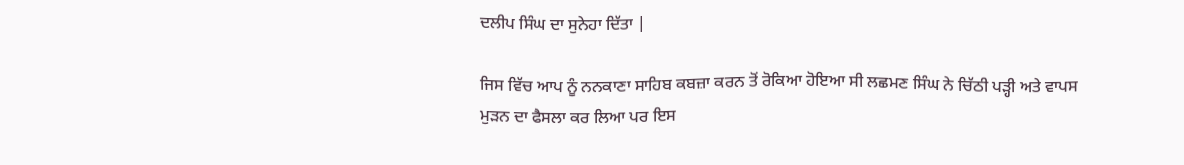ਦਲੀਪ ਸਿੰਘ ਦਾ ਸੁਨੇਹਾ ਦਿੱਤਾ |

ਜਿਸ ਵਿੱਚ ਆਪ ਨੂੰ ਨਨਕਾਣਾ ਸਾਹਿਬ ਕਬਜ਼ਾ ਕਰਨ ਤੋਂ ਰੋਕਿਆ ਹੋਇਆ ਸੀ ਲਛਮਣ ਸਿੰਘ ਨੇ ਚਿੱਠੀ ਪੜ੍ਹੀ ਅਤੇ ਵਾਪਸ ਮੁੜਨ ਦਾ ਫੈਸਲਾ ਕਰ ਲਿਆ ਪਰ ਇਸ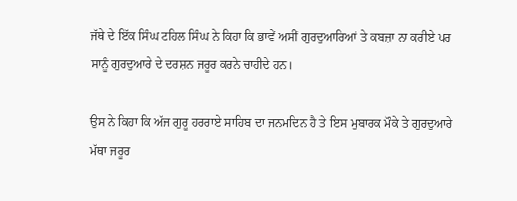ਜੱਥੇ ਦੇ ਇੱਕ ਸਿੰਘ ਟਹਿਲ ਸਿੰਘ ਨੇ ਕਿਹਾ ਕਿ ਭਾਵੇਂ ਅਸੀਂ ਗੁਰਦੁਆਰਿਆਂ ਤੇ ਕਬਜ਼ਾ ਨਾ ਕਰੀਏ ਪਰ ਸਾਨੂੰ ਗੁਰਦੁਆਰੇ ਦੇ ਦਰਸ਼ਨ ਜਰੂਰ ਕਰਨੇ ਚਾਹੀਦੇ ਹਨ।

ਉਸ ਨੇ ਕਿਹਾ ਕਿ ਅੱਜ ਗੁਰੂ ਹਰਰਾਏ ਸਾਹਿਬ ਦਾ ਜਨਮਦਿਨ ਹੈ ਤੇ ਇਸ ਮੁਬਾਰਕ ਮੌਕੇ ਤੇ ਗੁਰਦੁਆਰੇ ਮੱਥਾ ਜਰੂਰ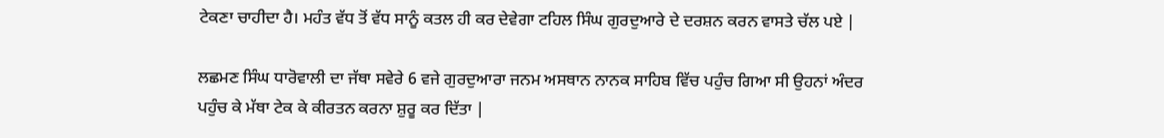ਟੇਕਣਾ ਚਾਹੀਦਾ ਹੈ। ਮਹੰਤ ਵੱਧ ਤੋਂ ਵੱਧ ਸਾਨੂੰ ਕਤਲ ਹੀ ਕਰ ਦੇਵੇਗਾ ਟਹਿਲ ਸਿੰਘ ਗੁਰਦੁਆਰੇ ਦੇ ਦਰਸ਼ਨ ਕਰਨ ਵਾਸਤੇ ਚੱਲ ਪਏ |

ਲਛਮਣ ਸਿੰਘ ਧਾਰੋਵਾਲੀ ਦਾ ਜੱਥਾ ਸਵੇਰੇ 6 ਵਜੇ ਗੁਰਦੁਆਰਾ ਜਨਮ ਅਸਥਾਨ ਨਾਨਕ ਸਾਹਿਬ ਵਿੱਚ ਪਹੁੰਚ ਗਿਆ ਸੀ ਉਹਨਾਂ ਅੰਦਰ ਪਹੁੰਚ ਕੇ ਮੱਥਾ ਟੇਕ ਕੇ ਕੀਰਤਨ ਕਰਨਾ ਸ਼ੁਰੂ ਕਰ ਦਿੱਤਾ |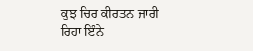ਕੁਝ ਚਿਰ ਕੀਰਤਨ ਜਾਰੀ ਰਿਹਾ ਇੰਨੇ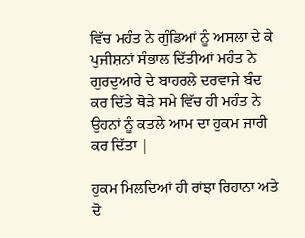ਵਿੱਚ ਮਹੰਤ ਨੇ ਗੁੰਡਿਆਂ ਨੂੰ ਅਸਲਾ ਦੇ ਕੇ ਪੁਜੀਸ਼ਨਾਂ ਸੰਭਾਲ ਦਿੱਤੀਆਂ ਮਹੰਤ ਨੇ ਗੁਰਦੁਆਰੇ ਦੇ ਬਾਹਰਲੇ ਦਰਵਾਜੇ ਬੰਦ ਕਰ ਦਿੱਤੇ ਥੋੜੇ ਸਮੇ ਵਿੱਚ ਹੀ ਮਹੰਤ ਨੇ ਉਹਨਾਂ ਨੂੰ ਕਤਲੇ ਆਮ ਦਾ ਹੁਕਮ ਜਾਰੀ ਕਰ ਦਿੱਤਾ |

ਹੁਕਮ ਮਿਲਦਿਆਂ ਹੀ ਰਾਂਝਾ ਰਿਹਾਨਾ ਅਤੇ ਦੋ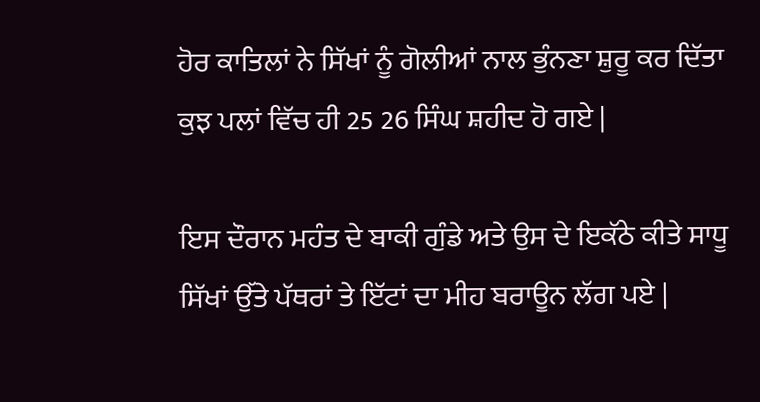ਹੋਰ ਕਾਤਿਲਾਂ ਨੇ ਸਿੱਖਾਂ ਨੂੰ ਗੋਲੀਆਂ ਨਾਲ ਭੁੰਨਣਾ ਸ਼ੁਰੂ ਕਰ ਦਿੱਤਾ ਕੁਝ ਪਲਾਂ ਵਿੱਚ ਹੀ 25 26 ਸਿੰਘ ਸ਼ਹੀਦ ਹੋ ਗਏ |

ਇਸ ਦੌਰਾਨ ਮਹੰਤ ਦੇ ਬਾਕੀ ਗੁੰਡੇ ਅਤੇ ਉਸ ਦੇ ਇਕੱਠੇ ਕੀਤੇ ਸਾਧੂ ਸਿੱਖਾਂ ਉੱਤੇ ਪੱਥਰਾਂ ਤੇ ਇੱਟਾਂ ਦਾ ਮੀਹ ਬਰਾਊਨ ਲੱਗ ਪਏ |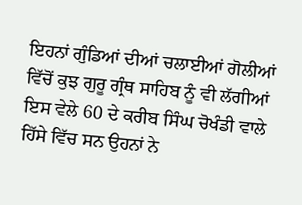ਇਹਨਾਂ ਗੁੰਡਿਆਂ ਦੀਆਂ ਚਲਾਈਆਂ ਗੋਲੀਆਂ ਵਿੱਚੋਂ ਕੁਝ ਗੁਰੂ ਗ੍ਰੰਥ ਸਾਹਿਬ ਨੂੰ ਵੀ ਲੱਗੀਆਂ ਇਸ ਵੇਲੇ 60 ਦੇ ਕਰੀਬ ਸਿੰਘ ਚੋਖੰਡੀ ਵਾਲੇ ਹਿੱਸੇ ਵਿੱਚ ਸਨ ਉਹਨਾਂ ਨੇ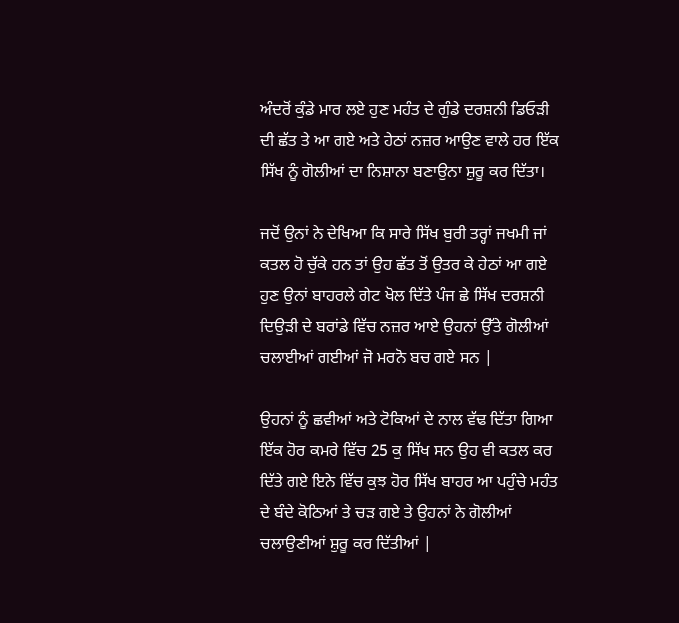ਅੰਦਰੋਂ ਕੁੰਡੇ ਮਾਰ ਲਏ ਹੁਣ ਮਹੰਤ ਦੇ ਗੁੰਡੇ ਦਰਸ਼ਨੀ ਡਿਓੜੀ ਦੀ ਛੱਤ ਤੇ ਆ ਗਏ ਅਤੇ ਹੇਠਾਂ ਨਜ਼ਰ ਆਉਣ ਵਾਲੇ ਹਰ ਇੱਕ ਸਿੱਖ ਨੂੰ ਗੋਲੀਆਂ ਦਾ ਨਿਸ਼ਾਨਾ ਬਣਾਉਨਾ ਸ਼ੁਰੂ ਕਰ ਦਿੱਤਾ।

ਜਦੋਂ ਉਨਾਂ ਨੇ ਦੇਖਿਆ ਕਿ ਸਾਰੇ ਸਿੱਖ ਬੁਰੀ ਤਰ੍ਹਾਂ ਜਖਮੀ ਜਾਂ ਕਤਲ ਹੋ ਚੁੱਕੇ ਹਨ ਤਾਂ ਉਹ ਛੱਤ ਤੋਂ ਉਤਰ ਕੇ ਹੇਠਾਂ ਆ ਗਏ ਹੁਣ ਉਨਾਂ ਬਾਹਰਲੇ ਗੇਟ ਖੋਲ ਦਿੱਤੇ ਪੰਜ ਛੇ ਸਿੱਖ ਦਰਸ਼ਨੀ ਦਿਉੜੀ ਦੇ ਬਰਾਂਡੇ ਵਿੱਚ ਨਜ਼ਰ ਆਏ ਉਹਨਾਂ ਉੱਤੇ ਗੋਲੀਆਂ ਚਲਾਈਆਂ ਗਈਆਂ ਜੋ ਮਰਨੋ ਬਚ ਗਏ ਸਨ |

ਉਹਨਾਂ ਨੂੰ ਛਵੀਆਂ ਅਤੇ ਟੋਕਿਆਂ ਦੇ ਨਾਲ ਵੱਢ ਦਿੱਤਾ ਗਿਆ ਇੱਕ ਹੋਰ ਕਮਰੇ ਵਿੱਚ 25 ਕੁ ਸਿੱਖ ਸਨ ਉਹ ਵੀ ਕਤਲ ਕਰ ਦਿੱਤੇ ਗਏ ਇਨੇ ਵਿੱਚ ਕੁਝ ਹੋਰ ਸਿੱਖ ਬਾਹਰ ਆ ਪਹੁੰਚੇ ਮਹੰਤ ਦੇ ਬੰਦੇ ਕੋਠਿਆਂ ਤੇ ਚੜ ਗਏ ਤੇ ਉਹਨਾਂ ਨੇ ਗੋਲੀਆਂ ਚਲਾਉਣੀਆਂ ਸ਼ੁਰੂ ਕਰ ਦਿੱਤੀਆਂ |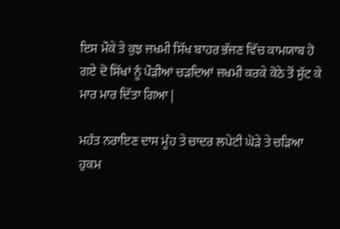ਇਸ ਮੌਕੇ ਤੇ ਕੁਝ ਜਖਮੀ ਸਿੱਖ ਬਾਹਰ ਭੱਜਣ ਵਿੱਚ ਕਾਮਯਾਬ ਹੋ ਗਏ ਦੋ ਸਿੱਖਾਂ ਨੂੰ ਪੌੜੀਆਂ ਚੜਦਿਆਂ ਜਖਮੀ ਕਰਕੇ ਕੋਠੇ ਤੋਂ ਸੁੱਟ ਕੇ ਮਾਰ ਮਾਰ ਦਿੱਤਾ ਗਿਆ |

ਮਹੰਤ ਨਰਾਇਣ ਦਾਸ ਮੂੰਹ ਤੇ ਚਾਦਰ ਲਪੇਟੀ ਘੋੜੇ ਤੇ ਚੜਿਆ ਹੁਕਮ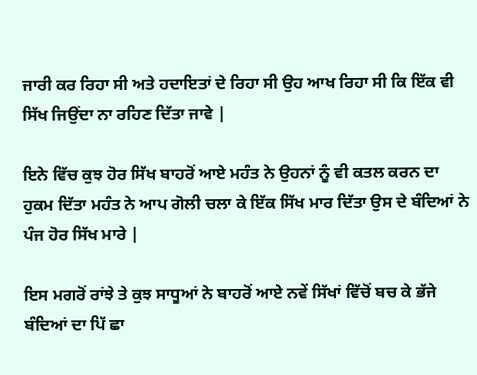ਜਾਰੀ ਕਰ ਰਿਹਾ ਸੀ ਅਤੇ ਹਦਾਇਤਾਂ ਦੇ ਰਿਹਾ ਸੀ ਉਹ ਆਖ ਰਿਹਾ ਸੀ ਕਿ ਇੱਕ ਵੀ ਸਿੱਖ ਜਿਉਂਦਾ ਨਾ ਰਹਿਣ ਦਿੱਤਾ ਜਾਵੇ |

ਇਨੇ ਵਿੱਚ ਕੁਝ ਹੋਰ ਸਿੱਖ ਬਾਹਰੋਂ ਆਏ ਮਹੰਤ ਨੇ ਉਹਨਾਂ ਨੂੰ ਵੀ ਕਤਲ ਕਰਨ ਦਾ ਹੁਕਮ ਦਿੱਤਾ ਮਹੰਤ ਨੇ ਆਪ ਗੋਲੀ ਚਲਾ ਕੇ ਇੱਕ ਸਿੱਖ ਮਾਰ ਦਿੱਤਾ ਉਸ ਦੇ ਬੰਦਿਆਂ ਨੇ ਪੰਜ ਹੋਰ ਸਿੱਖ ਮਾਰੇ |

ਇਸ ਮਗਰੋਂ ਰਾਂਝੇ ਤੇ ਕੁਝ ਸਾਧੂਆਂ ਨੇ ਬਾਹਰੋਂ ਆਏ ਨਵੇਂ ਸਿੱਖਾਂ ਵਿੱਚੋਂ ਬਚ ਕੇ ਭੱਜੇ ਬੰਦਿਆਂ ਦਾ ਪਿੱ ਛਾ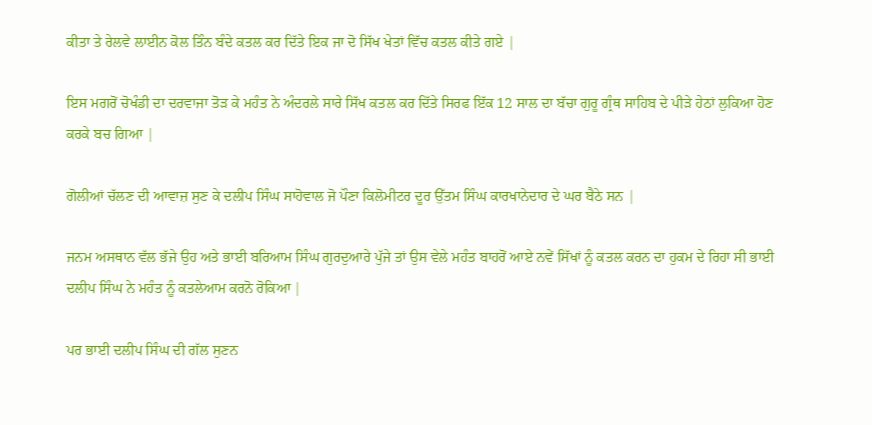ਕੀਤਾ ਤੇ ਰੇਲਵੇ ਲਾਈਨ ਕੋਲ ਤਿੰਨ ਬੰਦੇ ਕਤਲ ਕਰ ਦਿੱਤੇ ਇਕ ਜਾ ਦੋ ਸਿੱਖ ਖੇਤਾਂ ਵਿੱਚ ਕਤਲ ਕੀਤੇ ਗਏ |

ਇਸ ਮਗਰੋਂ ਚੋਖੰਡੀ ਦਾ ਦਰਵਾਜਾ ਤੋੜ ਕੇ ਮਹੰਤ ਨੇ ਅੰਦਰਲੇ ਸਾਰੇ ਸਿੱਖ ਕਤਲ ਕਰ ਦਿੱਤੇ ਸਿਰਫ ਇੱਕ 12 ਸਾਲ ਦਾ ਬੱਚਾ ਗੁਰੂ ਗ੍ਰੰਥ ਸਾਹਿਬ ਦੇ ਪੀੜੇ ਹੇਠਾਂ ਲੁਕਿਆ ਹੋਣ ਕਰਕੇ ਬਚ ਗਿਆ |

ਗੋਲੀਆਂ ਚੱਲਣ ਦੀ ਆਵਾਜ਼ ਸੁਣ ਕੇ ਦਲੀਪ ਸਿੰਘ ਸਾਹੋਵਾਲ ਜੋ ਪੌਣਾ ਕਿਲੋਮੀਟਰ ਦੂਰ ਉੱਤਮ ਸਿੰਘ ਕਾਰਖਾਨੇਦਾਰ ਦੇ ਘਰ ਬੈਠੇ ਸਨ |

ਜਨਮ ਅਸਥਾਨ ਵੱਲ ਭੱਜੇ ਉਹ ਅਤੇ ਭਾਈ ਬਰਿਆਮ ਸਿੰਘ ਗੁਰਦੁਆਰੇ ਪੁੱਜੇ ਤਾਂ ਉਸ ਵੇਲੇ ਮਹੰਤ ਬਾਹਰੋਂ ਆਏ ਨਵੇਂ ਸਿੱਖਾਂ ਨੂੰ ਕਤਲ ਕਰਨ ਦਾ ਹੁਕਮ ਦੇ ਰਿਹਾ ਸੀ ਭਾਈ ਦਲੀਪ ਸਿੰਘ ਨੇ ਮਹੰਤ ਨੂੰ ਕਤਲੇਆਮ ਕਰਨੋ ਰੋਕਿਆ |

ਪਰ ਭਾਈ ਦਲੀਪ ਸਿੰਘ ਦੀ ਗੱਲ ਸੁਣਨ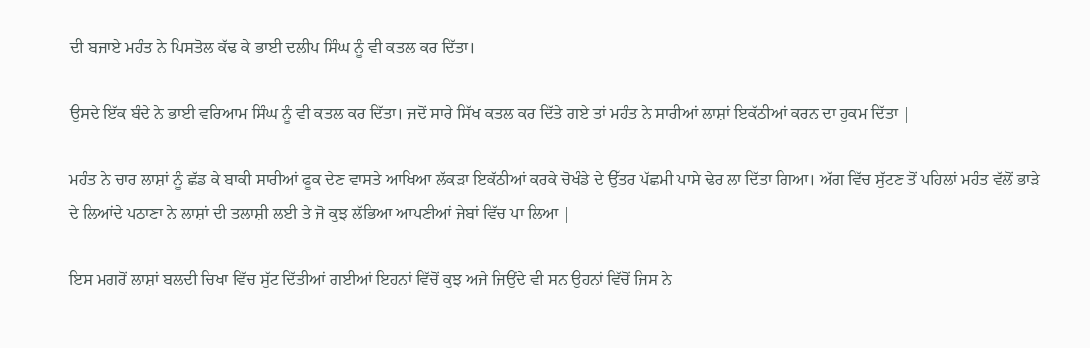ਦੀ ਬਜਾਏ ਮਹੰਤ ਨੇ ਪਿਸਤੋਲ ਕੱਢ ਕੇ ਭਾਈ ਦਲੀਪ ਸਿੰਘ ਨੂੰ ਵੀ ਕਤਲ ਕਰ ਦਿੱਤਾ।

ਉਸਦੇ ਇੱਕ ਬੰਦੇ ਨੇ ਭਾਈ ਵਰਿਆਮ ਸਿੰਘ ਨੂੰ ਵੀ ਕਤਲ ਕਰ ਦਿੱਤਾ। ਜਦੋਂ ਸਾਰੇ ਸਿੱਖ ਕਤਲ ਕਰ ਦਿੱਤੇ ਗਏ ਤਾਂ ਮਹੰਤ ਨੇ ਸਾਰੀਆਂ ਲਾਸ਼ਾਂ ਇਕੱਠੀਆਂ ਕਰਨ ਦਾ ਹੁਕਮ ਦਿੱਤਾ |

ਮਹੰਤ ਨੇ ਚਾਰ ਲਾਸ਼ਾਂ ਨੂੰ ਛੱਡ ਕੇ ਬਾਕੀ ਸਾਰੀਆਂ ਫੂਕ ਦੇਣ ਵਾਸਤੇ ਆਖਿਆ ਲੱਕੜਾ ਇਕੱਠੀਆਂ ਕਰਕੇ ਚੋਖੰਡੇ ਦੇ ਉੱਤਰ ਪੱਛਮੀ ਪਾਸੇ ਢੇਰ ਲਾ ਦਿੱਤਾ ਗਿਆ। ਅੱਗ ਵਿੱਚ ਸੁੱਟਣ ਤੋਂ ਪਹਿਲਾਂ ਮਹੰਤ ਵੱਲੋਂ ਭਾੜੇ ਦੇ ਲਿਆਂਦੇ ਪਠਾਣਾ ਨੇ ਲਾਸ਼ਾਂ ਦੀ ਤਲਾਸ਼ੀ ਲਈ ਤੇ ਜੋ ਕੁਝ ਲੱਭਿਆ ਆਪਣੀਆਂ ਜੇਬਾਂ ਵਿੱਚ ਪਾ ਲਿਆ |

ਇਸ ਮਗਰੋਂ ਲਾਸ਼ਾਂ ਬਲਦੀ ਚਿਖਾ ਵਿੱਚ ਸੁੱਟ ਦਿੱਤੀਆਂ ਗਈਆਂ ਇਹਨਾਂ ਵਿੱਚੋਂ ਕੁਝ ਅਜੇ ਜਿਉਂਦੇ ਵੀ ਸਨ ਉਹਨਾਂ ਵਿੱਚੋਂ ਜਿਸ ਨੇ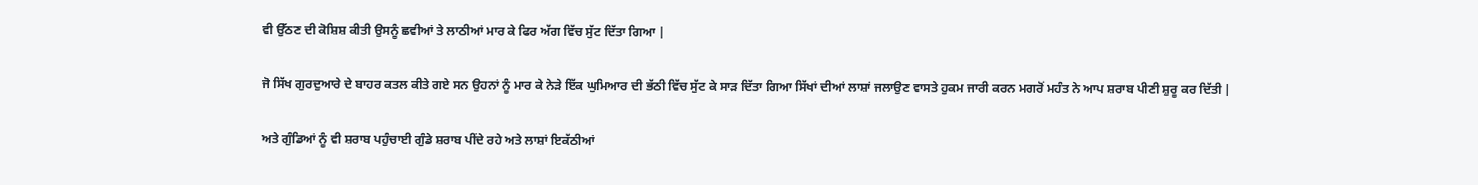ਵੀ ਉੱਠਣ ਦੀ ਕੋਸ਼ਿਸ਼ ਕੀਤੀ ਉਸਨੂੰ ਛਵੀਆਂ ਤੇ ਲਾਠੀਆਂ ਮਾਰ ਕੇ ਫਿਰ ਅੱਗ ਵਿੱਚ ਸੁੱਟ ਦਿੱਤਾ ਗਿਆ |

ਜੋ ਸਿੱਖ ਗੁਰਦੁਆਰੇ ਦੇ ਬਾਹਰ ਕਤਲ ਕੀਤੇ ਗਏ ਸਨ ਉਹਨਾਂ ਨੂੰ ਮਾਰ ਕੇ ਨੇੜੇ ਇੱਕ ਘੁਮਿਆਰ ਦੀ ਭੱਠੀ ਵਿੱਚ ਸੁੱਟ ਕੇ ਸਾੜ ਦਿੱਤਾ ਗਿਆ ਸਿੱਖਾਂ ਦੀਆਂ ਲਾਸ਼ਾਂ ਜਲਾਉਣ ਵਾਸਤੇ ਹੁਕਮ ਜਾਰੀ ਕਰਨ ਮਗਰੋਂ ਮਹੰਤ ਨੇ ਆਪ ਸ਼ਰਾਬ ਪੀਣੀ ਸ਼ੁਰੂ ਕਰ ਦਿੱਤੀ |

ਅਤੇ ਗੁੰਡਿਆਂ ਨੂੰ ਵੀ ਸ਼ਰਾਬ ਪਹੁੰਚਾਈ ਗੁੰਡੇ ਸ਼ਰਾਬ ਪੀਂਦੇ ਰਹੇ ਅਤੇ ਲਾਸ਼ਾਂ ਇਕੱਠੀਆਂ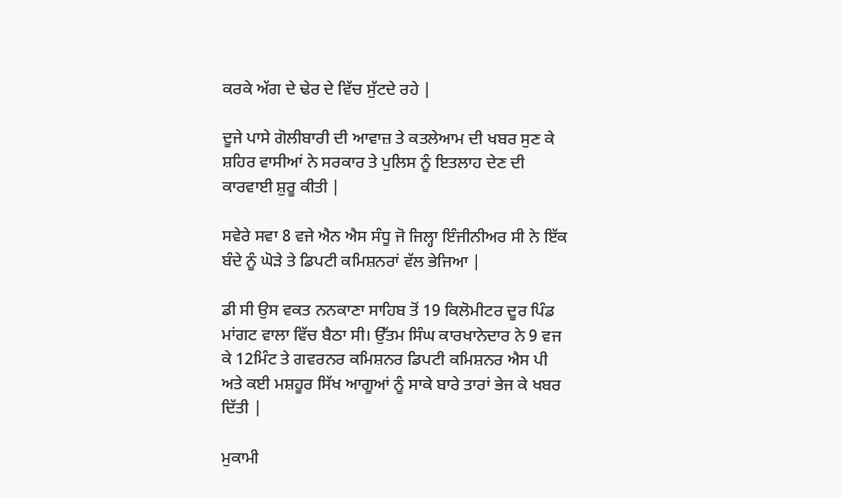ਕਰਕੇ ਅੱਗ ਦੇ ਢੇਰ ਦੇ ਵਿੱਚ ਸੁੱਟਦੇ ਰਹੇ |

ਦੂਜੇ ਪਾਸੇ ਗੋਲੀਬਾਰੀ ਦੀ ਆਵਾਜ਼ ਤੇ ਕਤਲੇਆਮ ਦੀ ਖਬਰ ਸੁਣ ਕੇ ਸ਼ਹਿਰ ਵਾਸੀਆਂ ਨੇ ਸਰਕਾਰ ਤੇ ਪੁਲਿਸ ਨੂੰ ਇਤਲਾਹ ਦੇਣ ਦੀ ਕਾਰਵਾਈ ਸ਼ੁਰੂ ਕੀਤੀ |

ਸਵੇਰੇ ਸਵਾ 8 ਵਜੇ ਐਨ ਐਸ ਸੰਧੂ ਜੋ ਜਿਲ੍ਹਾ ਇੰਜੀਨੀਅਰ ਸੀ ਨੇ ਇੱਕ ਬੰਦੇ ਨੂੰ ਘੋੜੇ ਤੇ ਡਿਪਟੀ ਕਮਿਸ਼ਨਰਾਂ ਵੱਲ ਭੇਜਿਆ |

ਡੀ ਸੀ ਉਸ ਵਕਤ ਨਨਕਾਣਾ ਸਾਹਿਬ ਤੋਂ 19 ਕਿਲੋਮੀਟਰ ਦੂਰ ਪਿੰਡ ਮਾਂਗਟ ਵਾਲਾ ਵਿੱਚ ਬੈਠਾ ਸੀ। ਉੱਤਮ ਸਿੰਘ ਕਾਰਖਾਨੇਦਾਰ ਨੇ 9 ਵਜ ਕੇ 12ਮਿੰਟ ਤੇ ਗਵਰਨਰ ਕਮਿਸ਼ਨਰ ਡਿਪਟੀ ਕਮਿਸ਼ਨਰ ਐਸ ਪੀ ਅਤੇ ਕਈ ਮਸ਼ਹੂਰ ਸਿੱਖ ਆਗੂਆਂ ਨੂੰ ਸਾਕੇ ਬਾਰੇ ਤਾਰਾਂ ਭੇਜ ਕੇ ਖਬਰ ਦਿੱਤੀ |

ਮੁਕਾਮੀ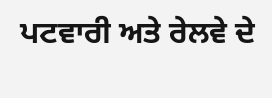ਪਟਵਾਰੀ ਅਤੇ ਰੇਲਵੇ ਦੇ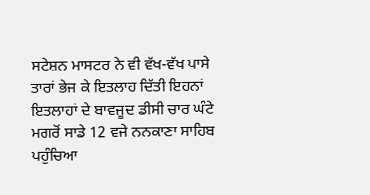ਸਟੇਸ਼ਨ ਮਾਸਟਰ ਨੇ ਵੀ ਵੱਖ-ਵੱਖ ਪਾਸੇ ਤਾਰਾਂ ਭੇਜ ਕੇ ਇਤਲਾਹ ਦਿੱਤੀ ਇਹਨਾਂ ਇਤਲਾਹਾਂ ਦੇ ਬਾਵਜੂਦ ਡੀਸੀ ਚਾਰ ਘੰਟੇ ਮਗਰੋਂ ਸਾਡੇ 12 ਵਜੇ ਨਨਕਾਣਾ ਸਾਹਿਬ ਪਹੁੰਚਿਆ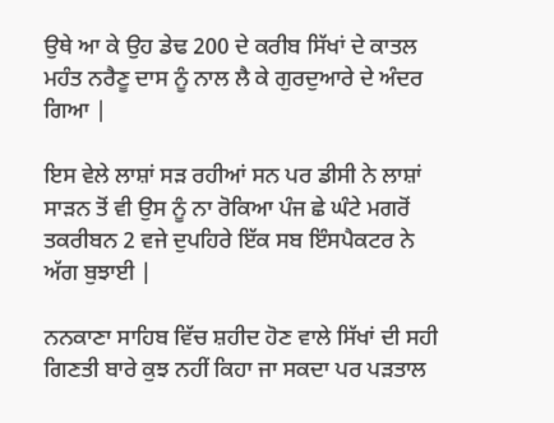ਉਥੇ ਆ ਕੇ ਉਹ ਡੇਢ 200 ਦੇ ਕਰੀਬ ਸਿੱਖਾਂ ਦੇ ਕਾਤਲ ਮਹੰਤ ਨਰੈਣੂ ਦਾਸ ਨੂੰ ਨਾਲ ਲੈ ਕੇ ਗੁਰਦੁਆਰੇ ਦੇ ਅੰਦਰ ਗਿਆ |

ਇਸ ਵੇਲੇ ਲਾਸ਼ਾਂ ਸੜ ਰਹੀਆਂ ਸਨ ਪਰ ਡੀਸੀ ਨੇ ਲਾਸ਼ਾਂ ਸਾੜਨ ਤੋਂ ਵੀ ਉਸ ਨੂੰ ਨਾ ਰੋਕਿਆ ਪੰਜ ਛੇ ਘੰਟੇ ਮਗਰੋਂ ਤਕਰੀਬਨ 2 ਵਜੇ ਦੁਪਹਿਰੇ ਇੱਕ ਸਬ ਇੰਸਪੈਕਟਰ ਨੇ ਅੱਗ ਬੁਝਾਈ |

ਨਨਕਾਣਾ ਸਾਹਿਬ ਵਿੱਚ ਸ਼ਹੀਦ ਹੋਣ ਵਾਲੇ ਸਿੱਖਾਂ ਦੀ ਸਹੀ ਗਿਣਤੀ ਬਾਰੇ ਕੁਝ ਨਹੀਂ ਕਿਹਾ ਜਾ ਸਕਦਾ ਪਰ ਪੜਤਾਲ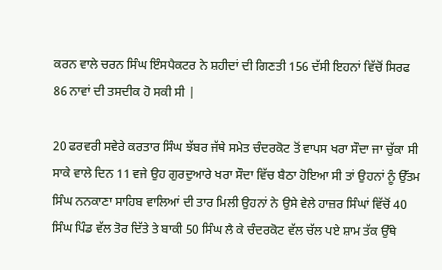ਕਰਨ ਵਾਲੇ ਚਰਨ ਸਿੰਘ ਇੰਸਪੈਕਟਰ ਨੇ ਸ਼ਹੀਦਾਂ ਦੀ ਗਿਣਤੀ 156 ਦੱਸੀ ਇਹਨਾਂ ਵਿੱਚੋਂ ਸਿਰਫ 86 ਨਾਵਾਂ ਦੀ ਤਸਦੀਕ ਹੋ ਸਕੀ ਸੀ |

20 ਫਰਵਰੀ ਸਵੇਰੇ ਕਰਤਾਰ ਸਿੰਘ ਝੱਬਰ ਜੱਥੇ ਸਮੇਤ ਚੰਦਰਕੋਟ ਤੋਂ ਵਾਪਸ ਖਰਾ ਸੌਦਾ ਜਾ ਚੁੱਕਾ ਸੀ ਸਾਕੇ ਵਾਲੇ ਦਿਨ 11 ਵਜੇ ਉਹ ਗੁਰਦੁਆਰੇ ਖਰਾ ਸੌਦਾ ਵਿੱਚ ਬੈਠਾ ਹੋਇਆ ਸੀ ਤਾਂ ਉਹਨਾਂ ਨੂੰ ਉੱਤਮ ਸਿੰਘ ਨਨਕਾਣਾ ਸਾਹਿਬ ਵਾਲਿਆਂ ਦੀ ਤਾਰ ਮਿਲੀ ਉਹਨਾਂ ਨੇ ਉਸੇ ਵੇਲੇ ਹਾਜ਼ਰ ਸਿੰਘਾਂ ਵਿੱਚੋਂ 40 ਸਿੰਘ ਪਿੰਡ ਵੱਲ ਤੋਰ ਦਿੱਤੇ ਤੇ ਬਾਕੀ 50 ਸਿੰਘ ਲੈ ਕੇ ਚੰਦਰਕੋਟ ਵੱਲ ਚੱਲ ਪਏ ਸ਼ਾਮ ਤੱਕ ਉੱਥੇ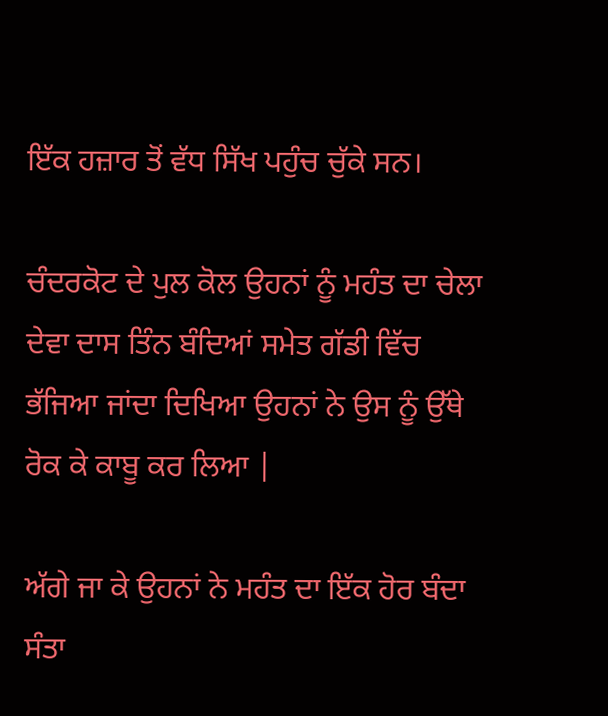ਇੱਕ ਹਜ਼ਾਰ ਤੋਂ ਵੱਧ ਸਿੱਖ ਪਹੁੰਚ ਚੁੱਕੇ ਸਨ।

ਚੰਦਰਕੋਟ ਦੇ ਪੁਲ ਕੋਲ ਉਹਨਾਂ ਨੂੰ ਮਹੰਤ ਦਾ ਚੇਲਾ ਦੇਵਾ ਦਾਸ ਤਿੰਨ ਬੰਦਿਆਂ ਸਮੇਤ ਗੱਡੀ ਵਿੱਚ ਭੱਜਿਆ ਜਾਂਦਾ ਦਿਖਿਆ ਉਹਨਾਂ ਨੇ ਉਸ ਨੂੰ ਉੱਥੇ ਰੋਕ ਕੇ ਕਾਬੂ ਕਰ ਲਿਆ |

ਅੱਗੇ ਜਾ ਕੇ ਉਹਨਾਂ ਨੇ ਮਹੰਤ ਦਾ ਇੱਕ ਹੋਰ ਬੰਦਾ ਸੰਤਾ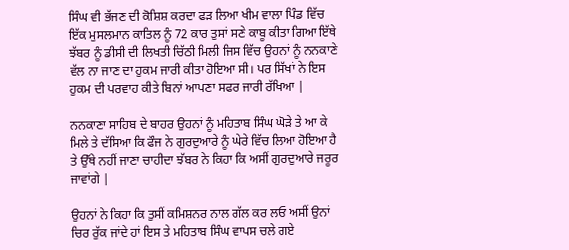ਸਿੰਘ ਵੀ ਭੱਜਣ ਦੀ ਕੋਸ਼ਿਸ਼ ਕਰਦਾ ਫੜ ਲਿਆ ਖੀਮ ਵਾਲਾ ਪਿੰਡ ਵਿੱਚ ਇੱਕ ਮੁਸਲਮਾਨ ਕਾਤਿਲ ਨੂੰ 72 ਕਾਰ ਤੁਸਾਂ ਸਣੇ ਕਾਬੂ ਕੀਤਾ ਗਿਆ ਇੱਥੇ ਝੱਬਰ ਨੂੰ ਡੀਸੀ ਦੀ ਲਿਖਤੀ ਚਿੱਠੀ ਮਿਲੀ ਜਿਸ ਵਿੱਚ ਉਹਨਾਂ ਨੂੰ ਨਨਕਾਣੇ ਵੱਲ ਨਾ ਜਾਣ ਦਾ ਹੁਕਮ ਜਾਰੀ ਕੀਤਾ ਹੋਇਆ ਸੀ। ਪਰ ਸਿੱਖਾਂ ਨੇ ਇਸ ਹੁਕਮ ਦੀ ਪਰਵਾਹ ਕੀਤੇ ਬਿਨਾਂ ਆਪਣਾ ਸਫਰ ਜਾਰੀ ਰੱਖਿਆ |

ਨਨਕਾਣਾ ਸਾਹਿਬ ਦੇ ਬਾਹਰ ਉਹਨਾਂ ਨੂੰ ਮਹਿਤਾਬ ਸਿੰਘ ਘੋੜੇ ਤੇ ਆ ਕੇ ਮਿਲੇ ਤੇ ਦੱਸਿਆ ਕਿ ਫੌਜ ਨੇ ਗੁਰਦੁਆਰੇ ਨੂੰ ਘੇਰੇ ਵਿੱਚ ਲਿਆ ਹੋਇਆ ਹੈ ਤੇ ਉੱਥੇ ਨਹੀਂ ਜਾਣਾ ਚਾਹੀਦਾ ਝੱਬਰ ਨੇ ਕਿਹਾ ਕਿ ਅਸੀਂ ਗੁਰਦੁਆਰੇ ਜਰੂਰ ਜਾਵਾਂਗੇ |

ਉਹਨਾਂ ਨੇ ਕਿਹਾ ਕਿ ਤੁਸੀਂ ਕਮਿਸ਼ਨਰ ਨਾਲ ਗੱਲ ਕਰ ਲਓ ਅਸੀਂ ਉਨਾਂ ਚਿਰ ਰੁੱਕ ਜਾਂਦੇ ਹਾਂ ਇਸ ਤੇ ਮਹਿਤਾਬ ਸਿੰਘ ਵਾਪਸ ਚਲੇ ਗਏ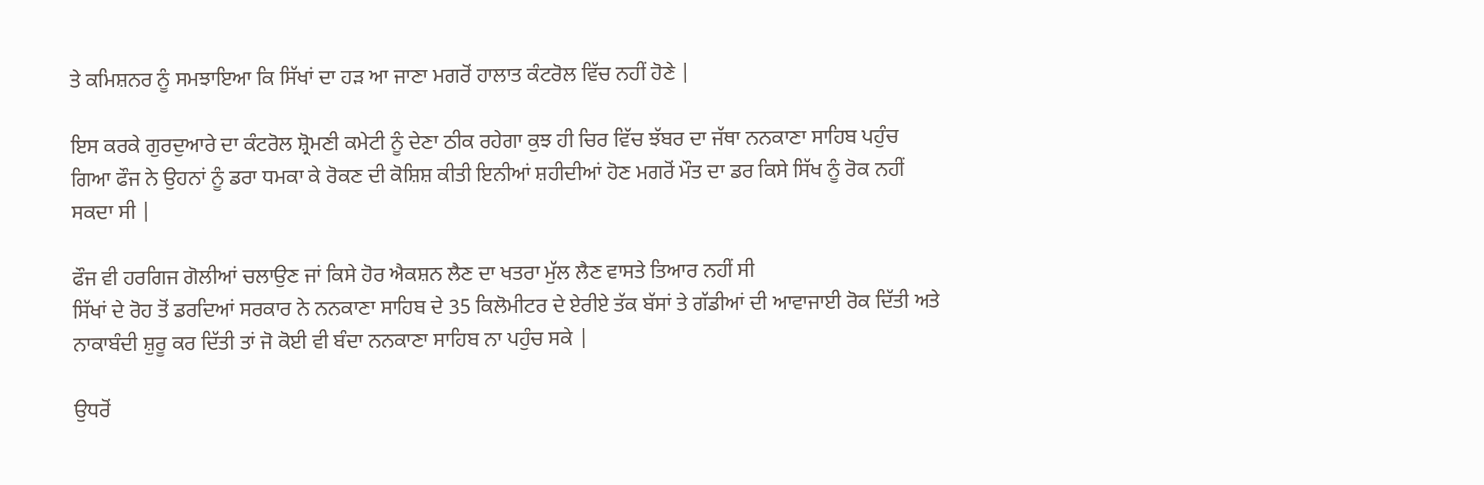ਤੇ ਕਮਿਸ਼ਨਰ ਨੂੰ ਸਮਝਾਇਆ ਕਿ ਸਿੱਖਾਂ ਦਾ ਹੜ ਆ ਜਾਣਾ ਮਗਰੋਂ ਹਾਲਾਤ ਕੰਟਰੋਲ ਵਿੱਚ ਨਹੀਂ ਹੋਣੇ |

ਇਸ ਕਰਕੇ ਗੁਰਦੁਆਰੇ ਦਾ ਕੰਟਰੋਲ ਸ਼੍ਰੋਮਣੀ ਕਮੇਟੀ ਨੂੰ ਦੇਣਾ ਠੀਕ ਰਹੇਗਾ ਕੁਝ ਹੀ ਚਿਰ ਵਿੱਚ ਝੱਬਰ ਦਾ ਜੱਥਾ ਨਨਕਾਣਾ ਸਾਹਿਬ ਪਹੁੰਚ ਗਿਆ ਫੌਜ ਨੇ ਉਹਨਾਂ ਨੂੰ ਡਰਾ ਧਮਕਾ ਕੇ ਰੋਕਣ ਦੀ ਕੋਸ਼ਿਸ਼ ਕੀਤੀ ਇਨੀਆਂ ਸ਼ਹੀਦੀਆਂ ਹੋਣ ਮਗਰੋਂ ਮੌਤ ਦਾ ਡਰ ਕਿਸੇ ਸਿੱਖ ਨੂੰ ਰੋਕ ਨਹੀਂ ਸਕਦਾ ਸੀ |

ਫੌਜ ਵੀ ਹਰਗਿਜ ਗੋਲੀਆਂ ਚਲਾਉਣ ਜਾਂ ਕਿਸੇ ਹੋਰ ਐਕਸ਼ਨ ਲੈਣ ਦਾ ਖਤਰਾ ਮੁੱਲ ਲੈਣ ਵਾਸਤੇ ਤਿਆਰ ਨਹੀਂ ਸੀ
ਸਿੱਖਾਂ ਦੇ ਰੋਹ ਤੋਂ ਡਰਦਿਆਂ ਸਰਕਾਰ ਨੇ ਨਨਕਾਣਾ ਸਾਹਿਬ ਦੇ 35 ਕਿਲੋਮੀਟਰ ਦੇ ਏਰੀਏ ਤੱਕ ਬੱਸਾਂ ਤੇ ਗੱਡੀਆਂ ਦੀ ਆਵਾਜਾਈ ਰੋਕ ਦਿੱਤੀ ਅਤੇ ਨਾਕਾਬੰਦੀ ਸ਼ੁਰੂ ਕਰ ਦਿੱਤੀ ਤਾਂ ਜੋ ਕੋਈ ਵੀ ਬੰਦਾ ਨਨਕਾਣਾ ਸਾਹਿਬ ਨਾ ਪਹੁੰਚ ਸਕੇ |

ਉਧਰੋਂ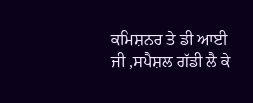ਕਮਿਸ਼ਨਰ ਤੇ ਡੀ ਆਈ ਜੀ ,ਸਪੈਸ਼ਲ ਗੱਡੀ ਲੈ ਕੇ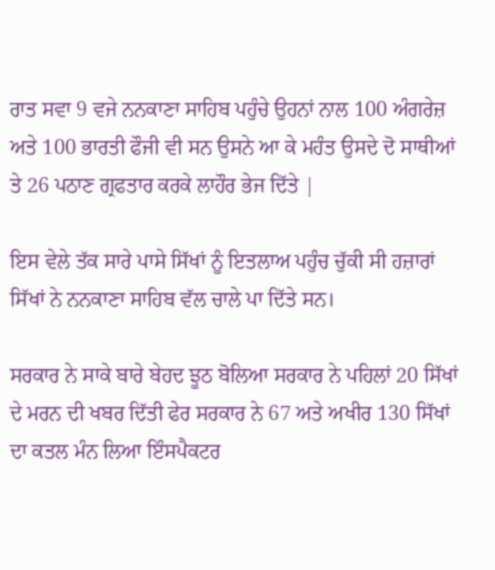ਰਾਤ ਸਵਾ 9 ਵਜੇ ਨਨਕਾਣਾ ਸਾਹਿਬ ਪਹੁੰਚੇ ਉਹਨਾਂ ਨਾਲ 100 ਅੰਗਰੇਜ਼ ਅਤੇ 100 ਭਾਰਤੀ ਫੌਜੀ ਵੀ ਸਨ ਉਸਨੇ ਆ ਕੇ ਮਹੰਤ ਉਸਦੇ ਦੋ ਸਾਥੀਆਂ ਤੇ 26 ਪਠਾਣ ਗ੍ਰਫਤਾਰ ਕਰਕੇ ਲਾਹੌਰ ਭੇਜ ਦਿੱਤੇ |

ਇਸ ਵੇਲੇ ਤੱਕ ਸਾਰੇ ਪਾਸੇ ਸਿੱਖਾਂ ਨੂੰ ਇਤਲਾਅ ਪਹੁੰਚ ਚੁੱਕੀ ਸੀ ਹਜ਼ਾਰਾਂ ਸਿੱਖਾਂ ਨੇ ਨਨਕਾਣਾ ਸਾਹਿਬ ਵੱਲ ਚਾਲੇ ਪਾ ਦਿੱਤੇ ਸਨ।

ਸਰਕਾਰ ਨੇ ਸਾਕੇ ਬਾਰੇ ਬੇਹਦ ਝੂਠ ਬੋਲਿਆ ਸਰਕਾਰ ਨੇ ਪਹਿਲਾਂ 20 ਸਿੱਖਾਂ ਦੇ ਮਰਨ ਦੀ ਖਬਰ ਦਿੱਤੀ ਫੇਰ ਸਰਕਾਰ ਨੇ 67 ਅਤੇ ਅਖੀਰ 130 ਸਿੱਖਾਂ ਦਾ ਕਤਲ ਮੰਨ ਲਿਆ ਇੰਸਪੈਕਟਰ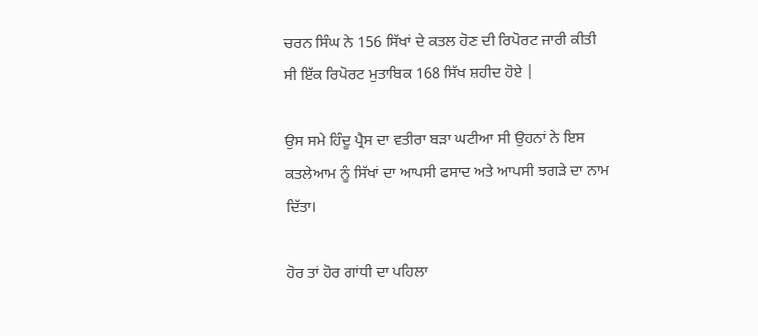ਚਰਨ ਸਿੰਘ ਨੇ 156 ਸਿੱਖਾਂ ਦੇ ਕਤਲ ਹੋਣ ਦੀ ਰਿਪੋਰਟ ਜਾਰੀ ਕੀਤੀ ਸੀ ਇੱਕ ਰਿਪੋਰਟ ਮੁਤਾਬਿਕ 168 ਸਿੱਖ ਸ਼ਹੀਦ ਹੋਏ |

ਉਸ ਸਮੇ ਹਿੰਦੂ ਪ੍ਰੈਸ ਦਾ ਵਤੀਰਾ ਬੜਾ ਘਟੀਆ ਸੀ ਉਹਨਾਂ ਨੇ ਇਸ ਕਤਲੇਆਮ ਨੂੰ ਸਿੱਖਾਂ ਦਾ ਆਪਸੀ ਫਸਾਦ ਅਤੇ ਆਪਸੀ ਝਗੜੇ ਦਾ ਨਾਮ ਦਿੱਤਾ।

ਹੋਰ ਤਾਂ ਹੋਰ ਗਾਂਧੀ ਦਾ ਪਹਿਲਾ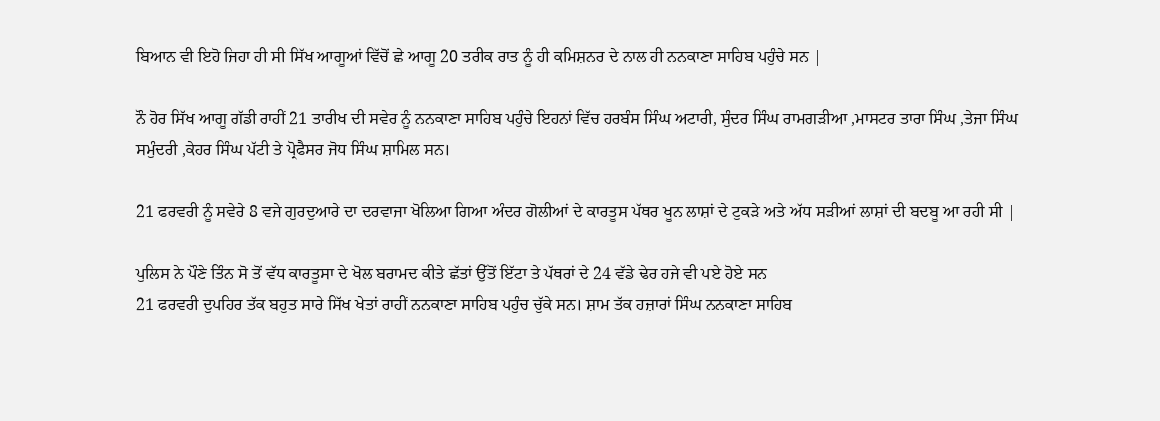ਬਿਆਨ ਵੀ ਇਹੋ ਜਿਹਾ ਹੀ ਸੀ ਸਿੱਖ ਆਗੂਆਂ ਵਿੱਚੋਂ ਛੇ ਆਗੂ 20 ਤਰੀਕ ਰਾਤ ਨੂੰ ਹੀ ਕਮਿਸ਼ਨਰ ਦੇ ਨਾਲ ਹੀ ਨਨਕਾਣਾ ਸਾਹਿਬ ਪਹੁੰਚੇ ਸਨ |

ਨੌ ਹੋਰ ਸਿੱਖ ਆਗੂ ਗੱਡੀ ਰਾਹੀਂ 21 ਤਾਰੀਖ ਦੀ ਸਵੇਰ ਨੂੰ ਨਨਕਾਣਾ ਸਾਹਿਬ ਪਹੁੰਚੇ ਇਹਨਾਂ ਵਿੱਚ ਹਰਬੰਸ ਸਿੰਘ ਅਟਾਰੀ, ਸੁੰਦਰ ਸਿੰਘ ਰਾਮਗੜੀਆ ,ਮਾਸਟਰ ਤਾਰਾ ਸਿੰਘ ,ਤੇਜਾ ਸਿੰਘ ਸਮੁੰਦਰੀ ,ਕੇਹਰ ਸਿੰਘ ਪੱਟੀ ਤੇ ਪ੍ਰੋਫੈਸਰ ਜੋਧ ਸਿੰਘ ਸ਼ਾਮਿਲ ਸਨ।

21 ਫਰਵਰੀ ਨੂੰ ਸਵੇਰੇ 8 ਵਜੇ ਗੁਰਦੁਆਰੇ ਦਾ ਦਰਵਾਜਾ ਖੋਲਿਆ ਗਿਆ ਅੰਦਰ ਗੋਲੀਆਂ ਦੇ ਕਾਰਤੂਸ ਪੱਥਰ ਖੂਨ ਲਾਸ਼ਾਂ ਦੇ ਟੁਕੜੇ ਅਤੇ ਅੱਧ ਸੜੀਆਂ ਲਾਸ਼ਾਂ ਦੀ ਬਦਬੂ ਆ ਰਹੀ ਸੀ |

ਪੁਲਿਸ ਨੇ ਪੌਣੇ ਤਿੰਨ ਸੋ ਤੋਂ ਵੱਧ ਕਾਰਤੂਸਾ ਦੇ ਖੋਲ ਬਰਾਮਦ ਕੀਤੇ ਛੱਤਾਂ ਉੱਤੋਂ ਇੱਟਾ ਤੇ ਪੱਥਰਾਂ ਦੇ 24 ਵੱਡੇ ਢੇਰ ਹਜੇ ਵੀ ਪਏ ਹੋਏ ਸਨ
21 ਫਰਵਰੀ ਦੁਪਹਿਰ ਤੱਕ ਬਹੁਤ ਸਾਰੇ ਸਿੱਖ ਖੇਤਾਂ ਰਾਹੀਂ ਨਨਕਾਣਾ ਸਾਹਿਬ ਪਹੁੰਚ ਚੁੱਕੇ ਸਨ। ਸ਼ਾਮ ਤੱਕ ਹਜ਼ਾਰਾਂ ਸਿੰਘ ਨਨਕਾਣਾ ਸਾਹਿਬ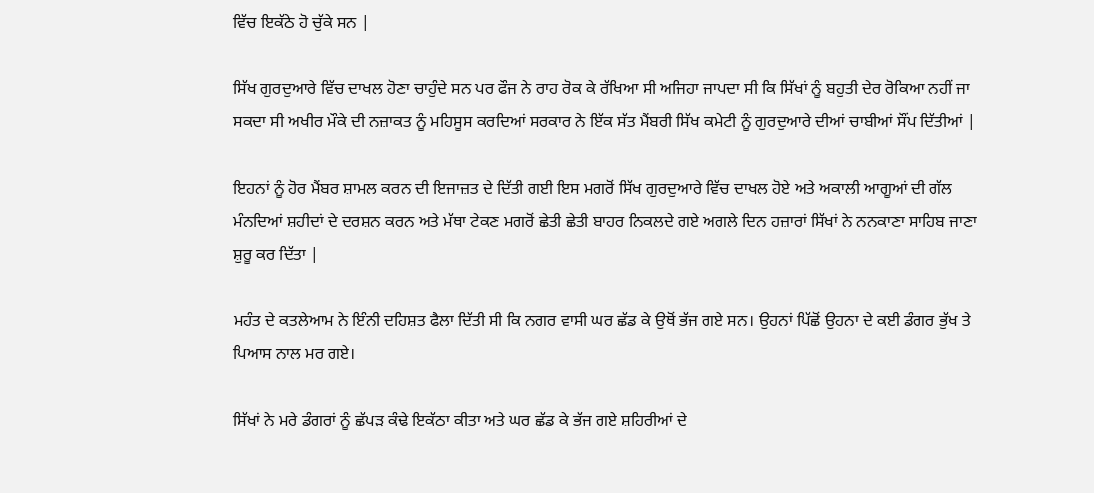ਵਿੱਚ ਇਕੱਠੇ ਹੋ ਚੁੱਕੇ ਸਨ |

ਸਿੱਖ ਗੁਰਦੁਆਰੇ ਵਿੱਚ ਦਾਖਲ ਹੋਣਾ ਚਾਹੁੰਦੇ ਸਨ ਪਰ ਫੌਜ ਨੇ ਰਾਹ ਰੋਕ ਕੇ ਰੱਖਿਆ ਸੀ ਅਜਿਹਾ ਜਾਪਦਾ ਸੀ ਕਿ ਸਿੱਖਾਂ ਨੂੰ ਬਹੁਤੀ ਦੇਰ ਰੋਕਿਆ ਨਹੀਂ ਜਾ ਸਕਦਾ ਸੀ ਅਖੀਰ ਮੌਕੇ ਦੀ ਨਜ਼ਾਕਤ ਨੂੰ ਮਹਿਸੂਸ ਕਰਦਿਆਂ ਸਰਕਾਰ ਨੇ ਇੱਕ ਸੱਤ ਮੈਂਬਰੀ ਸਿੱਖ ਕਮੇਟੀ ਨੂੰ ਗੁਰਦੁਆਰੇ ਦੀਆਂ ਚਾਬੀਆਂ ਸੌਂਪ ਦਿੱਤੀਆਂ |

ਇਹਨਾਂ ਨੂੰ ਹੋਰ ਮੈਂਬਰ ਸ਼ਾਮਲ ਕਰਨ ਦੀ ਇਜਾਜ਼ਤ ਦੇ ਦਿੱਤੀ ਗਈ ਇਸ ਮਗਰੋਂ ਸਿੱਖ ਗੁਰਦੁਆਰੇ ਵਿੱਚ ਦਾਖਲ ਹੋਏ ਅਤੇ ਅਕਾਲੀ ਆਗੂਆਂ ਦੀ ਗੱਲ ਮੰਨਦਿਆਂ ਸ਼ਹੀਦਾਂ ਦੇ ਦਰਸ਼ਨ ਕਰਨ ਅਤੇ ਮੱਥਾ ਟੇਕਣ ਮਗਰੋਂ ਛੇਤੀ ਛੇਤੀ ਬਾਹਰ ਨਿਕਲਦੇ ਗਏ ਅਗਲੇ ਦਿਨ ਹਜ਼ਾਰਾਂ ਸਿੱਖਾਂ ਨੇ ਨਨਕਾਣਾ ਸਾਹਿਬ ਜਾਣਾ ਸ਼ੁਰੂ ਕਰ ਦਿੱਤਾ |

ਮਹੰਤ ਦੇ ਕਤਲੇਆਮ ਨੇ ਇੰਨੀ ਦਹਿਸ਼ਤ ਫੈਲਾ ਦਿੱਤੀ ਸੀ ਕਿ ਨਗਰ ਵਾਸੀ ਘਰ ਛੱਡ ਕੇ ਉਥੋਂ ਭੱਜ ਗਏ ਸਨ। ਉਹਨਾਂ ਪਿੱਛੋਂ ਉਹਨਾ ਦੇ ਕਈ ਡੰਗਰ ਭੁੱਖ ਤੇ ਪਿਆਸ ਨਾਲ ਮਰ ਗਏ।

ਸਿੱਖਾਂ ਨੇ ਮਰੇ ਡੰਗਰਾਂ ਨੂੰ ਛੱਪੜ ਕੰਢੇ ਇਕੱਠਾ ਕੀਤਾ ਅਤੇ ਘਰ ਛੱਡ ਕੇ ਭੱਜ ਗਏ ਸ਼ਹਿਰੀਆਂ ਦੇ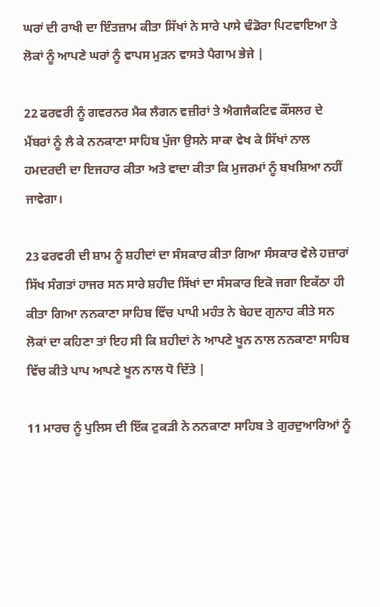ਘਰਾਂ ਦੀ ਰਾਖੀ ਦਾ ਇੰਤਜ਼ਾਮ ਕੀਤਾ ਸਿੱਖਾਂ ਨੇ ਸਾਰੇ ਪਾਸੇ ਢੰਡੋਰਾ ਪਿਟਵਾਇਆ ਤੇ ਲੋਕਾਂ ਨੂੰ ਆਪਣੇ ਘਰਾਂ ਨੂੰ ਵਾਪਸ ਮੁੜਨ ਵਾਸਤੇ ਪੈਗਾਮ ਭੇਜੇ |

22 ਫਰਵਰੀ ਨੂੰ ਗਵਰਨਰ ਮੈਕ ਲੈਗਨ ਵਜ਼ੀਰਾਂ ਤੇ ਐਗਜੈਕਟਿਵ ਕੌਂਸਲਰ ਦੇ ਮੈਂਬਰਾਂ ਨੂੰ ਲੈ ਕੇ ਨਨਕਾਣਾ ਸਾਹਿਬ ਪੁੱਜਾ ਉਸਨੇ ਸਾਕਾ ਵੇਖ ਕੇ ਸਿੱਖਾਂ ਨਾਲ ਹਮਦਰਦੀ ਦਾ ਇਜਹਾਰ ਕੀਤਾ ਅਤੇ ਵਾਦਾ ਕੀਤਾ ਕਿ ਮੁਜਰਮਾਂ ਨੂੰ ਬਖਸ਼ਿਆ ਨਹੀਂ ਜਾਵੇਗਾ।

23 ਫਰਵਰੀ ਦੀ ਸ਼ਾਮ ਨੂੰ ਸ਼ਹੀਦਾਂ ਦਾ ਸੰਸਕਾਰ ਕੀਤਾ ਗਿਆ ਸੰਸਕਾਰ ਵੇਲੇ ਹਜ਼ਾਰਾਂ ਸਿੱਖ ਸੰਗਤਾਂ ਹਾਜਰ ਸਨ ਸਾਰੇ ਸ਼ਹੀਦ ਸਿੱਖਾਂ ਦਾ ਸੰਸਕਾਰ ਇਕੋ ਜਗਾ ਇਕੱਠਾ ਹੀ ਕੀਤਾ ਗਿਆ ਨਨਕਾਣਾ ਸਾਹਿਬ ਵਿੱਚ ਪਾਪੀ ਮਹੰਤ ਨੇ ਬੇਹਦ ਗੁਨਾਹ ਕੀਤੇ ਸਨ ਲੋਕਾਂ ਦਾ ਕਹਿਣਾ ਤਾਂ ਇਹ ਸੀ ਕਿ ਸ਼ਹੀਦਾਂ ਨੇ ਆਪਣੇ ਖੂਨ ਨਾਲ ਨਨਕਾਣਾ ਸਾਹਿਬ ਵਿੱਚ ਕੀਤੇ ਪਾਪ ਆਪਣੇ ਖੂਨ ਨਾਲ ਧੋ ਦਿੱਤੇ |

11 ਮਾਰਚ ਨੂੰ ਪੁਲਿਸ ਦੀ ਇੱਕ ਟੁਕੜੀ ਨੇ ਨਨਕਾਣਾ ਸਾਹਿਬ ਤੇ ਗੁਰਦੁਆਰਿਆਂ ਨੂੰ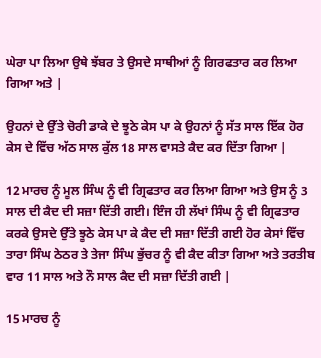ਘੇਰਾ ਪਾ ਲਿਆ ਉਥੇ ਝੱਬਰ ਤੇ ਉਸਦੇ ਸਾਥੀਆਂ ਨੂੰ ਗਿਰਫਤਾਰ ਕਰ ਲਿਆ ਗਿਆ ਅਤੇ |

ਉਹਨਾਂ ਦੇ ਉੱਤੇ ਚੋਰੀ ਡਾਕੇ ਦੇ ਝੂਠੇ ਕੇਸ ਪਾ ਕੇ ਉਹਨਾਂ ਨੂੰ ਸੱਤ ਸਾਲ ਇੱਕ ਹੋਰ ਕੇਸ ਦੇ ਵਿੱਚ ਅੱਠ ਸਾਲ ਕੁੱਲ 18 ਸਾਲ ਵਾਸਤੇ ਕੈਦ ਕਰ ਦਿੱਤਾ ਗਿਆ |

12 ਮਾਰਚ ਨੂੰ ਮੂਲ ਸਿੰਘ ਨੂੰ ਵੀ ਗ੍ਰਿਫਤਾਰ ਕਰ ਲਿਆ ਗਿਆ ਅਤੇ ਉਸ ਨੂੰ 3 ਸਾਲ ਦੀ ਕੈਦ ਦੀ ਸਜ਼ਾ ਦਿੱਤੀ ਗਈ। ਇੰਜ ਹੀ ਲੱਖਾਂ ਸਿੰਘ ਨੂੰ ਵੀ ਗ੍ਰਿਫਤਾਰ ਕਰਕੇ ਉਸਦੇ ਉੱਤੇ ਝੂਠੇ ਕੇਸ ਪਾ ਕੇ ਕੈਦ ਦੀ ਸਜ਼ਾ ਦਿੱਤੀ ਗਈ ਹੋਰ ਕੇਸਾਂ ਵਿੱਚ ਤਾਰਾ ਸਿੰਘ ਠੇਠਰ ਤੇ ਤੇਜਾ ਸਿੰਘ ਭੁੱਚਰ ਨੂੰ ਵੀ ਕੈਦ ਕੀਤਾ ਗਿਆ ਅਤੇ ਤਰਤੀਬ ਵਾਰ 11 ਸਾਲ ਅਤੇ ਨੌ ਸਾਲ ਕੈਦ ਦੀ ਸਜ਼ਾ ਦਿੱਤੀ ਗਈ |

15 ਮਾਰਚ ਨੂੰ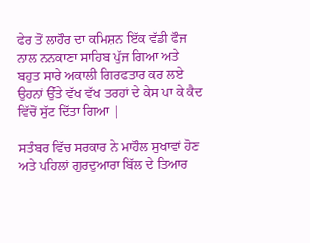ਫੇਰ ਤੋਂ ਲਾਹੌਰ ਦਾ ਕਮਿਸ਼ਨ ਇੱਕ ਵੱਡੀ ਫੌਜ ਨਾਲ ਨਨਕਾਣਾ ਸਾਹਿਬ ਪੁੱਜ ਗਿਆ ਅਤੇ ਬਹੁਤ ਸਾਰੇ ਅਕਾਲੀ ਗਿਰਫਤਾਰ ਕਰ ਲਏ ਉਹਨਾਂ ਉੱਤੇ ਵੱਖ ਵੱਖ ਤਰਹਾਂ ਦੇ ਕੇਸ ਪਾ ਕੇ ਕੈਦ ਵਿੱਚੋਂ ਸੁੱਟ ਦਿੱਤਾ ਗਿਆ |

ਸਤੰਬਰ ਵਿੱਚ ਸਰਕਾਰ ਨੇ ਮਾਹੌਲ ਸੁਖਾਵਾਂ ਹੋਣ ਅਤੇ ਪਹਿਲਾਂ ਗੁਰਦੁਆਰਾ ਬਿੱਲ ਦੇ ਤਿਆਰ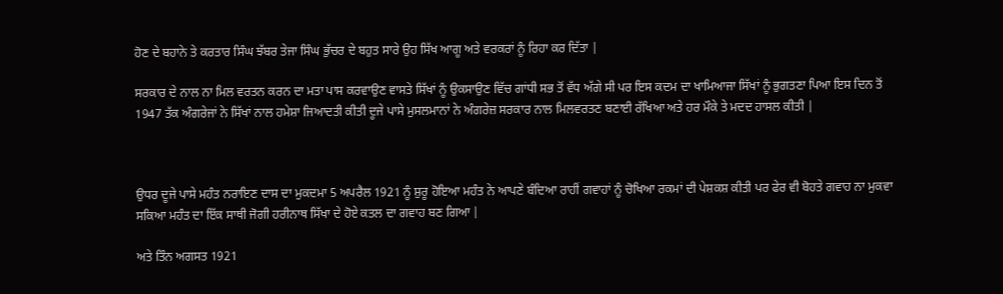ਹੋਣ ਦੇ ਬਹਾਨੇ ਤੇ ਕਰਤਾਰ ਸਿੰਘ ਝੱਬਰ ਤੇਜਾ ਸਿੰਘ ਭੁੱਚਰ ਦੇ ਬਹੁਤ ਸਾਰੇ ਉਹ ਸਿੱਖ ਆਗੂ ਅਤੇ ਵਰਕਰਾਂ ਨੂੰ ਰਿਹਾ ਕਰ ਦਿੱਤਾ |

ਸਰਕਾਰ ਦੇ ਨਾਲ ਨਾ ਮਿਲ ਵਰਤਨ ਕਰਨ ਦਾ ਮਤਾ ਪਾਸ ਕਰਵਾਉਣ ਵਾਸਤੇ ਸਿੱਖਾਂ ਨੂੰ ਉਕਸਾਉਣ ਵਿੱਚ ਗਾਂਧੀ ਸਭ ਤੋਂ ਵੱਧ ਅੱਗੇ ਸੀ ਪਰ ਇਸ ਕਦਮ ਦਾ ਖਾਮਿਆਜਾ ਸਿੱਖਾਂ ਨੂੰ ਭੁਗਤਣਾ ਪਿਆ ਇਸ ਦਿਨ ਤੋਂ 1947 ਤੱਕ ਅੰਗਰੇਜਾਂ ਨੇ ਸਿੱਖਾਂ ਨਾਲ ਹਮੇਸ਼ਾ ਜਿਆਦਤੀ ਕੀਤੀ ਦੂਜੇ ਪਾਸੇ ਮੁਸਲਮਾਨਾਂ ਨੇ ਅੰਗਰੇਜ਼ ਸਰਕਾਰ ਨਾਲ ਮਿਲਵਰਤਣ ਬਣਾਈ ਰੱਖਿਆ ਅਤੇ ਹਰ ਮੌਕੇ ਤੇ ਮਦਦ ਹਾਸਲ ਕੀਤੀ |



ਉਧਰ ਦੂਜੇ ਪਾਸੇ ਮਹੰਤ ਨਰਾਇਣ ਦਾਸ ਦਾ ਮੁਕਦਮਾ 5 ਅਪਰੈਲ 1921 ਨੂੰ ਸ਼ੁਰੂ ਹੋਇਆ ਮਹੰਤ ਨੇ ਆਪਣੇ ਬੰਦਿਆ ਰਾਹੀਂ ਗਵਾਹਾਂ ਨੂੰ ਚੋਖਿਆ ਰਕਮਾਂ ਦੀ ਪੇਸ਼ਕਸ਼ ਕੀਤੀ ਪਰ ਫੇਰ ਵੀ ਬੋਹਤੇ ਗਵਾਹ ਨਾ ਮੁਕਵਾ ਸਕਿਆ ਮਹੰਤ ਦਾ ਇੱਕ ਸਾਥੀ ਜੋਗੀ ਹਰੀਨਾਥ ਸਿੱਖਾ ਦੇ ਹੋਏ ਕਤਲ ਦਾ ਗਵਾਹ ਬਣ ਗਿਆ |

ਅਤੇ ਤਿੰਨ ਅਗਸਤ 1921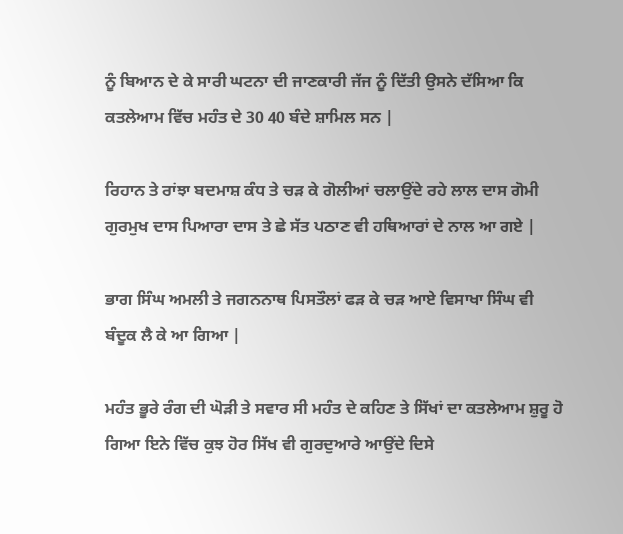ਨੂੰ ਬਿਆਨ ਦੇ ਕੇ ਸਾਰੀ ਘਟਨਾ ਦੀ ਜਾਣਕਾਰੀ ਜੱਜ ਨੂੰ ਦਿੱਤੀ ਉਸਨੇ ਦੱਸਿਆ ਕਿ ਕਤਲੇਆਮ ਵਿੱਚ ਮਹੰਤ ਦੇ 30 40 ਬੰਦੇ ਸ਼ਾਮਿਲ ਸਨ |

ਰਿਹਾਨ ਤੇ ਰਾਂਝਾ ਬਦਮਾਸ਼ ਕੰਧ ਤੇ ਚੜ ਕੇ ਗੋਲੀਆਂ ਚਲਾਉਂਦੇ ਰਹੇ ਲਾਲ ਦਾਸ ਗੋਮੀ ਗੁਰਮੁਖ ਦਾਸ ਪਿਆਰਾ ਦਾਸ ਤੇ ਛੇ ਸੱਤ ਪਠਾਣ ਵੀ ਹਥਿਆਰਾਂ ਦੇ ਨਾਲ ਆ ਗਏ |

ਭਾਗ ਸਿੰਘ ਅਮਲੀ ਤੇ ਜਗਨਨਾਥ ਪਿਸਤੌਲਾਂ ਫੜ ਕੇ ਚੜ ਆਏ ਵਿਸਾਖਾ ਸਿੰਘ ਵੀ ਬੰਦੂਕ ਲੈ ਕੇ ਆ ਗਿਆ |

ਮਹੰਤ ਭੂਰੇ ਰੰਗ ਦੀ ਘੋੜੀ ਤੇ ਸਵਾਰ ਸੀ ਮਹੰਤ ਦੇ ਕਹਿਣ ਤੇ ਸਿੱਖਾਂ ਦਾ ਕਤਲੇਆਮ ਸ਼ੁਰੂ ਹੋ ਗਿਆ ਇਨੇ ਵਿੱਚ ਕੁਝ ਹੋਰ ਸਿੱਖ ਵੀ ਗੁਰਦੁਆਰੇ ਆਉਂਦੇ ਦਿਸੇ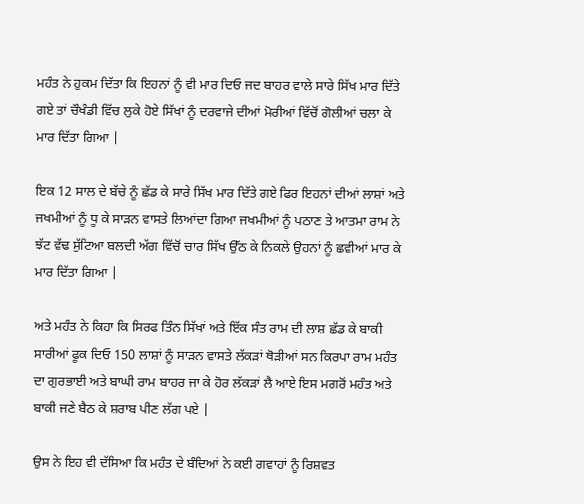ਮਹੰਤ ਨੇ ਹੁਕਮ ਦਿੱਤਾ ਕਿ ਇਹਨਾਂ ਨੂੰ ਵੀ ਮਾਰ ਦਿਓ ਜਦ ਬਾਹਰ ਵਾਲੇ ਸਾਰੇ ਸਿੱਖ ਮਾਰ ਦਿੱਤੇ ਗਏ ਤਾਂ ਚੌਖੰਡੀ ਵਿੱਚ ਲੁਕੇ ਹੋਏ ਸਿੱਖਾਂ ਨੂੰ ਦਰਵਾਜੇ ਦੀਆਂ ਮੋਰੀਆਂ ਵਿੱਚੋਂ ਗੋਲੀਆਂ ਚਲਾ ਕੇ ਮਾਰ ਦਿੱਤਾ ਗਿਆ |

ਇਕ 12 ਸਾਲ ਦੇ ਬੱਚੇ ਨੂੰ ਛੱਡ ਕੇ ਸਾਰੇ ਸਿੱਖ ਮਾਰ ਦਿੱਤੇ ਗਏ ਫਿਰ ਇਹਨਾਂ ਦੀਆਂ ਲਾਸ਼ਾਂ ਅਤੇ ਜਖਮੀਆਂ ਨੂੰ ਧੂ ਕੇ ਸਾੜਨ ਵਾਸਤੇ ਲਿਆਂਦਾ ਗਿਆ ਜਖਮੀਆਂ ਨੂੰ ਪਠਾਣ ਤੇ ਆਤਮਾ ਰਾਮ ਨੇ ਝੱਟ ਵੱਢ ਸੁੱਟਿਆ ਬਲਦੀ ਅੱਗ ਵਿੱਚੋਂ ਚਾਰ ਸਿੱਖ ਉੱਠ ਕੇ ਨਿਕਲੇ ਉਹਨਾਂ ਨੂੰ ਛਵੀਆਂ ਮਾਰ ਕੇ ਮਾਰ ਦਿੱਤਾ ਗਿਆ |

ਅਤੇ ਮਹੰਤ ਨੇ ਕਿਹਾ ਕਿ ਸਿਰਫ ਤਿੰਨ ਸਿੱਖਾਂ ਅਤੇ ਇੱਕ ਸੰਤ ਰਾਮ ਦੀ ਲਾਸ਼ ਛੱਡ ਕੇ ਬਾਕੀ ਸਾਰੀਆਂ ਫੂਕ ਦਿਓ 150 ਲਾਸ਼ਾਂ ਨੂੰ ਸਾੜਨ ਵਾਸਤੇ ਲੱਕੜਾਂ ਥੋੜੀਆਂ ਸਨ ਕਿਰਪਾ ਰਾਮ ਮਹੰਤ ਦਾ ਗੁਰਭਾਈ ਅਤੇ ਬਾਘੀ ਰਾਮ ਬਾਹਰ ਜਾ ਕੇ ਹੋਰ ਲੱਕੜਾਂ ਲੈ ਆਏ ਇਸ ਮਗਰੋਂ ਮਹੰਤ ਅਤੇ ਬਾਕੀ ਜਣੇ ਬੈਠ ਕੇ ਸ਼ਰਾਬ ਪੀਣ ਲੱਗ ਪਏ |

ਉਸ ਨੇ ਇਹ ਵੀ ਦੱਸਿਆ ਕਿ ਮਹੰਤ ਦੇ ਬੰਦਿਆਂ ਨੇ ਕਈ ਗਵਾਹਾਂ ਨੂੰ ਰਿਸ਼ਵਤ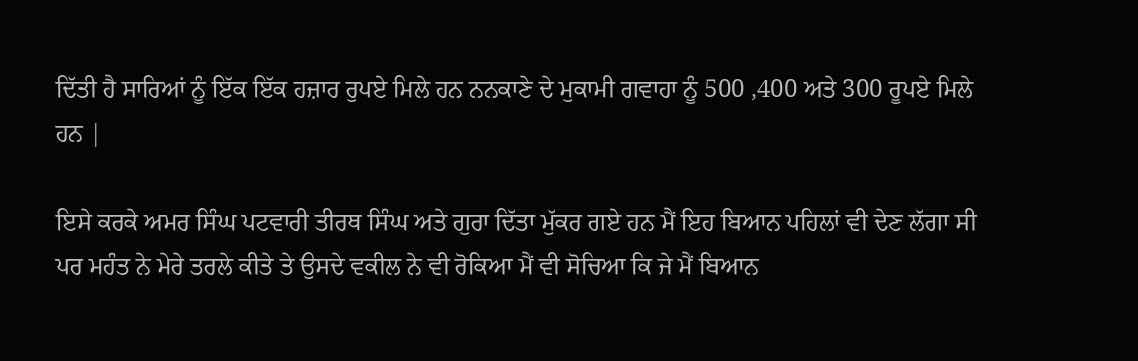ਦਿੱਤੀ ਹੈ ਸਾਰਿਆਂ ਨੂੰ ਇੱਕ ਇੱਕ ਹਜ਼ਾਰ ਰੁਪਏ ਮਿਲੇ ਹਨ ਨਨਕਾਣੇ ਦੇ ਮੁਕਾਮੀ ਗਵਾਹਾ ਨੂੰ 500 ,400 ਅਤੇ 300 ਰੂਪਏ ਮਿਲੇ ਹਨ |

ਇਸੇ ਕਰਕੇ ਅਮਰ ਸਿੰਘ ਪਟਵਾਰੀ ਤੀਰਥ ਸਿੰਘ ਅਤੇ ਗੁਰਾ ਦਿੱਤਾ ਮੁੱਕਰ ਗਏ ਹਨ ਮੈਂ ਇਹ ਬਿਆਨ ਪਹਿਲਾਂ ਵੀ ਦੇਣ ਲੱਗਾ ਸੀ ਪਰ ਮਹੰਤ ਨੇ ਮੇਰੇ ਤਰਲੇ ਕੀਤੇ ਤੇ ਉਸਦੇ ਵਕੀਲ ਨੇ ਵੀ ਰੋਕਿਆ ਮੈਂ ਵੀ ਸੋਚਿਆ ਕਿ ਜੇ ਮੈਂ ਬਿਆਨ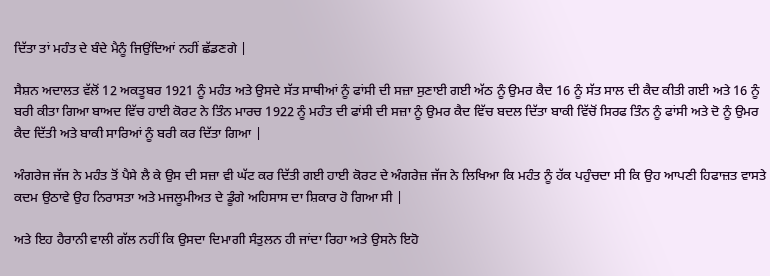ਦਿੱਤਾ ਤਾਂ ਮਹੰਤ ਦੇ ਬੰਦੇ ਮੈਨੂੰ ਜਿਉਂਦਿਆਂ ਨਹੀਂ ਛੱਡਣਗੇ |

ਸੈਸ਼ਨ ਅਦਾਲਤ ਵੱਲੋਂ 12 ਅਕਤੂਬਰ 1921 ਨੂੰ ਮਹੰਤ ਅਤੇ ਉਸਦੇ ਸੱਤ ਸਾਥੀਆਂ ਨੂੰ ਫਾਂਸੀ ਦੀ ਸਜ਼ਾ ਸੁਣਾਈ ਗਈ ਅੱਠ ਨੂੰ ਉਮਰ ਕੈਦ 16 ਨੂੰ ਸੱਤ ਸਾਲ ਦੀ ਕੈਦ ਕੀਤੀ ਗਈ ਅਤੇ 16 ਨੂੰ ਬਰੀ ਕੀਤਾ ਗਿਆ ਬਾਅਦ ਵਿੱਚ ਹਾਈ ਕੋਰਟ ਨੇ ਤਿੰਨ ਮਾਰਚ 1922 ਨੂੰ ਮਹੰਤ ਦੀ ਫਾਂਸੀ ਦੀ ਸਜ਼ਾ ਨੂੰ ਉਮਰ ਕੈਦ ਵਿੱਚ ਬਦਲ ਦਿੱਤਾ ਬਾਕੀ ਵਿੱਚੋਂ ਸਿਰਫ ਤਿੰਨ ਨੂੰ ਫਾਂਸੀ ਅਤੇ ਦੋ ਨੂੰ ਉਮਰ ਕੈਦ ਦਿੱਤੀ ਅਤੇ ਬਾਕੀ ਸਾਰਿਆਂ ਨੂੰ ਬਰੀ ਕਰ ਦਿੱਤਾ ਗਿਆ |

ਅੰਗਰੇਜ ਜੱਜ ਨੇ ਮਹੰਤ ਤੋਂ ਪੈਸੇ ਲੈ ਕੇ ਉਸ ਦੀ ਸਜ਼ਾ ਵੀ ਘੱਟ ਕਰ ਦਿੱਤੀ ਗਈ ਹਾਈ ਕੋਰਟ ਦੇ ਅੰਗਰੇਜ਼ ਜੱਜ ਨੇ ਲਿਖਿਆ ਕਿ ਮਹੰਤ ਨੂੰ ਹੱਕ ਪਹੁੰਚਦਾ ਸੀ ਕਿ ਉਹ ਆਪਣੀ ਹਿਫਾਜ਼ਤ ਵਾਸਤੇ ਕਦਮ ਉਠਾਵੇ ਉਹ ਨਿਰਾਸਤਾ ਅਤੇ ਮਜਲੂਮੀਅਤ ਦੇ ਡੂੰਗੇ ਅਹਿਸਾਸ ਦਾ ਸ਼ਿਕਾਰ ਹੋ ਗਿਆ ਸੀ |

ਅਤੇ ਇਹ ਹੈਰਾਨੀ ਵਾਲੀ ਗੱਲ ਨਹੀਂ ਕਿ ਉਸਦਾ ਦਿਮਾਗੀ ਸੰਤੁਲਨ ਹੀ ਜਾਂਦਾ ਰਿਹਾ ਅਤੇ ਉਸਨੇ ਇਹੋ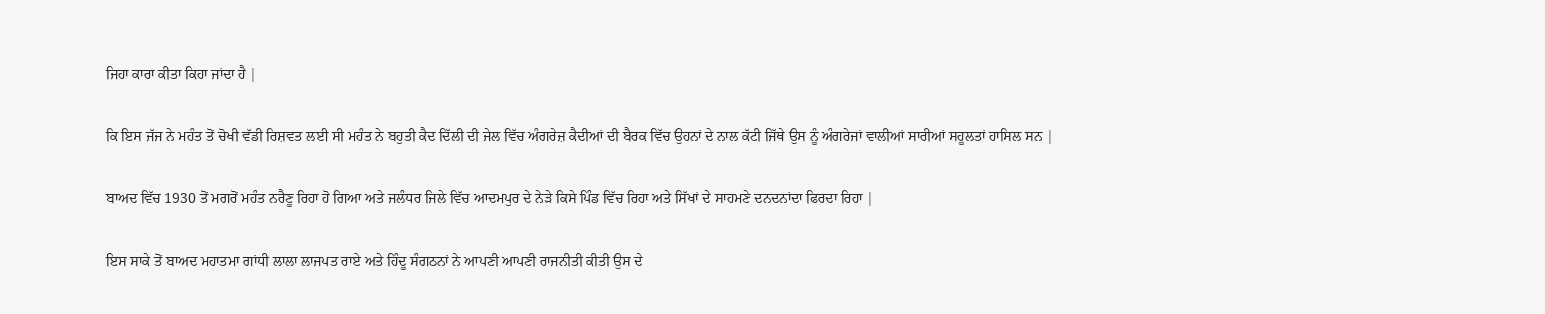ਜਿਹਾ ਕਾਰਾ ਕੀਤਾ ਕਿਹਾ ਜਾਂਦਾ ਹੈ |

ਕਿ ਇਸ ਜੱਜ ਨੇ ਮਹੰਤ ਤੋਂ ਚੋਖੀ ਵੱਡੀ ਰਿਸ਼ਵਤ ਲਈ ਸੀ ਮਹੰਤ ਨੇ ਬਹੁਤੀ ਕੈਦ ਦਿੱਲੀ ਦੀ ਜੇਲ ਵਿੱਚ ਅੰਗਰੇਜ਼ ਕੈਦੀਆਂ ਦੀ ਬੈਰਕ ਵਿੱਚ ਉਹਨਾਂ ਦੇ ਨਾਲ ਕੱਟੀ ਜਿੱਥੇ ਉਸ ਨੂੰ ਅੰਗਰੇਜਾਂ ਵਾਲੀਆਂ ਸਾਰੀਆਂ ਸਹੂਲਤਾਂ ਹਾਸਿਲ ਸਨ |

ਬਾਅਦ ਵਿੱਚ 1930 ਤੋਂ ਮਗਰੋਂ ਮਹੰਤ ਨਰੈਣੂ ਰਿਹਾ ਹੋ ਗਿਆ ਅਤੇ ਜਲੰਧਰ ਜਿਲੇ ਵਿੱਚ ਆਦਮਪੁਰ ਦੇ ਨੇੜੇ ਕਿਸੇ ਪਿੰਡ ਵਿੱਚ ਰਿਹਾ ਅਤੇ ਸਿੱਖਾਂ ਦੇ ਸਾਹਮਣੇ ਦਨਦਨਾਂਦਾ ਫਿਰਦਾ ਰਿਹਾ |

ਇਸ ਸਾਕੇ ਤੋਂ ਬਾਅਦ ਮਹਾਤਮਾ ਗਾਂਧੀ ਲਾਲਾ ਲਾਜਪਤ ਰਾਏ ਅਤੇ ਹਿੰਦੂ ਸੰਗਠਨਾਂ ਨੇ ਆਪਣੀ ਆਪਣੀ ਰਾਜਨੀਤੀ ਕੀਤੀ ਉਸ ਦੇ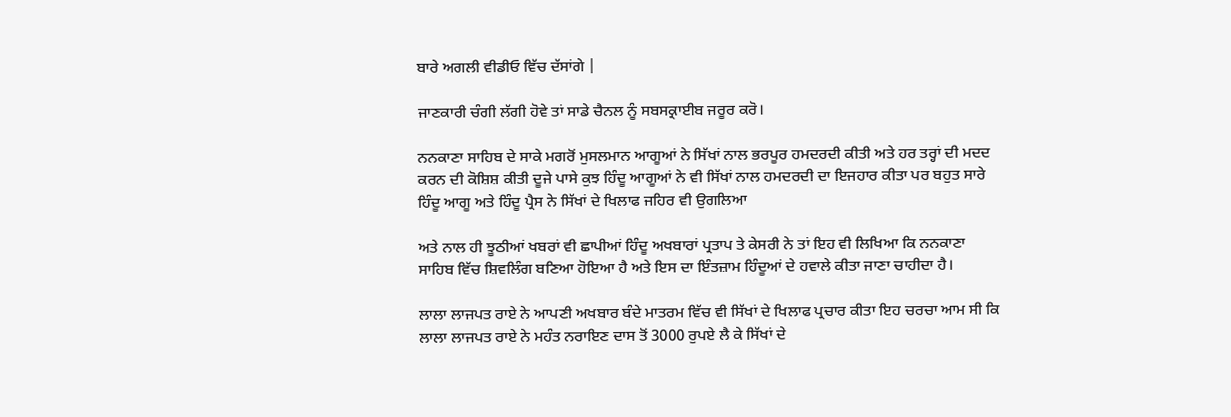ਬਾਰੇ ਅਗਲੀ ਵੀਡੀਓ ਵਿੱਚ ਦੱਸਾਂਗੇ |

ਜਾਣਕਾਰੀ ਚੰਗੀ ਲੱਗੀ ਹੋਵੇ ਤਾਂ ਸਾਡੇ ਚੈਨਲ ਨੂੰ ਸਬਸਕ੍ਰਾਈਬ ਜਰੂਰ ਕਰੋ।

ਨਨਕਾਣਾ ਸਾਹਿਬ ਦੇ ਸਾਕੇ ਮਗਰੋਂ ਮੁਸਲਮਾਨ ਆਗੂਆਂ ਨੇ ਸਿੱਖਾਂ ਨਾਲ ਭਰਪੂਰ ਹਮਦਰਦੀ ਕੀਤੀ ਅਤੇ ਹਰ ਤਰ੍ਹਾਂ ਦੀ ਮਦਦ ਕਰਨ ਦੀ ਕੋਸ਼ਿਸ਼ ਕੀਤੀ ਦੂਜੇ ਪਾਸੇ ਕੁਝ ਹਿੰਦੂ ਆਗੂਆਂ ਨੇ ਵੀ ਸਿੱਖਾਂ ਨਾਲ ਹਮਦਰਦੀ ਦਾ ਇਜਹਾਰ ਕੀਤਾ ਪਰ ਬਹੁਤ ਸਾਰੇ ਹਿੰਦੂ ਆਗੂ ਅਤੇ ਹਿੰਦੂ ਪ੍ਰੈਸ ਨੇ ਸਿੱਖਾਂ ਦੇ ਖਿਲਾਫ ਜਹਿਰ ਵੀ ਉਗਲਿਆ

ਅਤੇ ਨਾਲ ਹੀ ਝੂਠੀਆਂ ਖਬਰਾਂ ਵੀ ਛਾਪੀਆਂ ਹਿੰਦੂ ਅਖਬਾਰਾਂ ਪ੍ਰਤਾਪ ਤੇ ਕੇਸਰੀ ਨੇ ਤਾਂ ਇਹ ਵੀ ਲਿਖਿਆ ਕਿ ਨਨਕਾਣਾ ਸਾਹਿਬ ਵਿੱਚ ਸ਼ਿਵਲਿੰਗ ਬਣਿਆ ਹੋਇਆ ਹੈ ਅਤੇ ਇਸ ਦਾ ਇੰਤਜ਼ਾਮ ਹਿੰਦੂਆਂ ਦੇ ਹਵਾਲੇ ਕੀਤਾ ਜਾਣਾ ਚਾਹੀਦਾ ਹੈ।

ਲਾਲਾ ਲਾਜਪਤ ਰਾਏ ਨੇ ਆਪਣੀ ਅਖਬਾਰ ਬੰਦੇ ਮਾਤਰਮ ਵਿੱਚ ਵੀ ਸਿੱਖਾਂ ਦੇ ਖਿਲਾਫ ਪ੍ਰਚਾਰ ਕੀਤਾ ਇਹ ਚਰਚਾ ਆਮ ਸੀ ਕਿ ਲਾਲਾ ਲਾਜਪਤ ਰਾਏ ਨੇ ਮਹੰਤ ਨਰਾਇਣ ਦਾਸ ਤੋਂ 3000 ਰੁਪਏ ਲੈ ਕੇ ਸਿੱਖਾਂ ਦੇ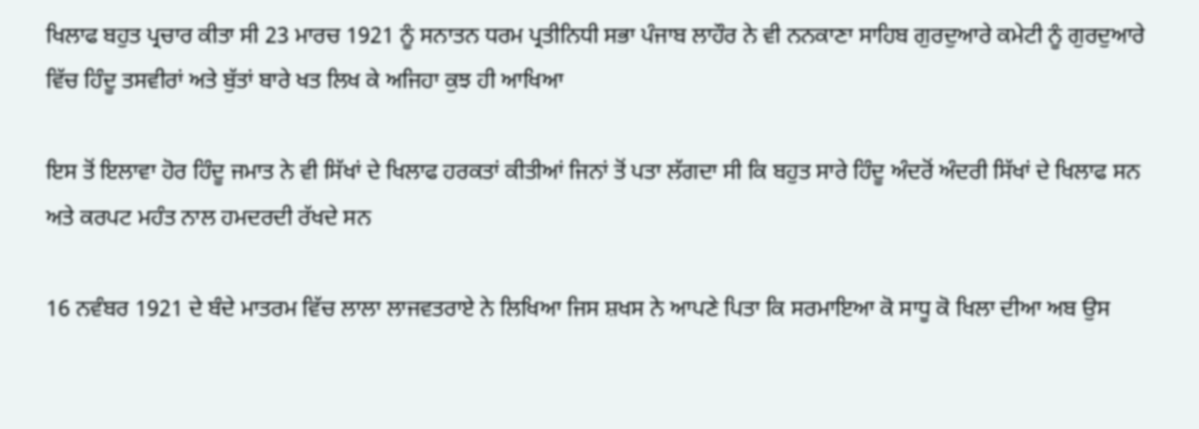ਖਿਲਾਫ ਬਹੁਤ ਪ੍ਰਚਾਰ ਕੀਤਾ ਸੀ 23 ਮਾਰਚ 1921 ਨੂੰ ਸਨਾਤਨ ਧਰਮ ਪ੍ਰਤੀਨਿਧੀ ਸਭਾ ਪੰਜਾਬ ਲਾਹੌਰ ਨੇ ਵੀ ਨਨਕਾਣਾ ਸਾਹਿਬ ਗੁਰਦੁਆਰੇ ਕਮੇਟੀ ਨੂੰ ਗੁਰਦੁਆਰੇ ਵਿੱਚ ਹਿੰਦੂ ਤਸਵੀਰਾਂ ਅਤੇ ਬੁੱਤਾਂ ਬਾਰੇ ਖਤ ਲਿਖ ਕੇ ਅਜਿਹਾ ਕੁਝ ਹੀ ਆਖਿਆ

ਇਸ ਤੋਂ ਇਲਾਵਾ ਹੋਰ ਹਿੰਦੂ ਜਮਾਤ ਨੇ ਵੀ ਸਿੱਖਾਂ ਦੇ ਖਿਲਾਫ ਹਰਕਤਾਂ ਕੀਤੀਆਂ ਜਿਨਾਂ ਤੋਂ ਪਤਾ ਲੱਗਦਾ ਸੀ ਕਿ ਬਹੁਤ ਸਾਰੇ ਹਿੰਦੂ ਅੰਦਰੋਂ ਅੰਦਰੀ ਸਿੱਖਾਂ ਦੇ ਖਿਲਾਫ ਸਨ ਅਤੇ ਕਰਪਟ ਮਹੰਤ ਨਾਲ ਹਮਦਰਦੀ ਰੱਖਦੇ ਸਨ

16 ਨਵੰਬਰ 1921 ਦੇ ਬੰਦੇ ਮਾਤਰਮ ਵਿੱਚ ਲਾਲਾ ਲਾਜਵਤਰਾਏ ਨੇ ਲਿਖਿਆ ਜਿਸ ਸ਼ਖਸ ਨੇ ਆਪਣੇ ਪਿਤਾ ਕਿ ਸਰਮਾਇਆ ਕੋ ਸਾਧੂ ਕੋ ਖਿਲਾ ਦੀਆ ਅਬ ਉਸ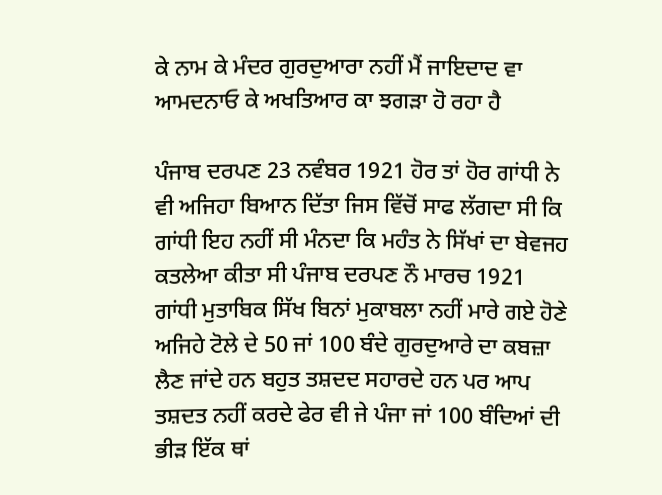ਕੇ ਨਾਮ ਕੇ ਮੰਦਰ ਗੁਰਦੁਆਰਾ ਨਹੀਂ ਮੈਂ ਜਾਇਦਾਦ ਵਾ ਆਮਦਨਾਓ ਕੇ ਅਖਤਿਆਰ ਕਾ ਝਗੜਾ ਹੋ ਰਹਾ ਹੈ

ਪੰਜਾਬ ਦਰਪਣ 23 ਨਵੰਬਰ 1921 ਹੋਰ ਤਾਂ ਹੋਰ ਗਾਂਧੀ ਨੇ ਵੀ ਅਜਿਹਾ ਬਿਆਨ ਦਿੱਤਾ ਜਿਸ ਵਿੱਚੋਂ ਸਾਫ ਲੱਗਦਾ ਸੀ ਕਿ ਗਾਂਧੀ ਇਹ ਨਹੀਂ ਸੀ ਮੰਨਦਾ ਕਿ ਮਹੰਤ ਨੇ ਸਿੱਖਾਂ ਦਾ ਬੇਵਜਹ ਕਤਲੇਆ ਕੀਤਾ ਸੀ ਪੰਜਾਬ ਦਰਪਣ ਨੌ ਮਾਰਚ 1921 ਗਾਂਧੀ ਮੁਤਾਬਿਕ ਸਿੱਖ ਬਿਨਾਂ ਮੁਕਾਬਲਾ ਨਹੀਂ ਮਾਰੇ ਗਏ ਹੋਣੇ ਅਜਿਹੇ ਟੋਲੇ ਦੇ 50 ਜਾਂ 100 ਬੰਦੇ ਗੁਰਦੁਆਰੇ ਦਾ ਕਬਜ਼ਾ ਲੈਣ ਜਾਂਦੇ ਹਨ ਬਹੁਤ ਤਸ਼ਦਦ ਸਹਾਰਦੇ ਹਨ ਪਰ ਆਪ ਤਸ਼ਦਤ ਨਹੀਂ ਕਰਦੇ ਫੇਰ ਵੀ ਜੇ ਪੰਜਾ ਜਾਂ 100 ਬੰਦਿਆਂ ਦੀ ਭੀੜ ਇੱਕ ਥਾਂ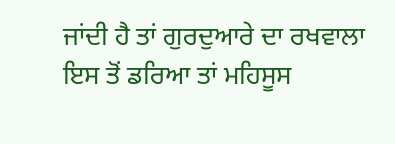ਜਾਂਦੀ ਹੈ ਤਾਂ ਗੁਰਦੁਆਰੇ ਦਾ ਰਖਵਾਲਾ ਇਸ ਤੋਂ ਡਰਿਆ ਤਾਂ ਮਹਿਸੂਸ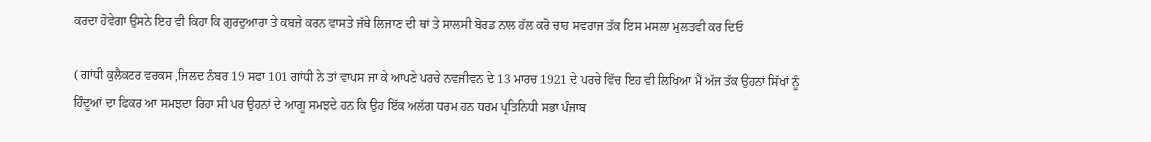ਕਰਦਾ ਹੋਵੇਗਾ ਉਸਨੇ ਇਹ ਵੀ ਕਿਹਾ ਕਿ ਗੁਰਦੁਆਰਾ ਤੇ ਕਬਜ਼ੇ ਕਰਨ ਵਾਸਤੇ ਜੱਥੇ ਲਿਜਾਣ ਦੀ ਥਾਂ ਤੇ ਸਾਲਸੀ ਬੋਰਡ ਨਾਲ ਹੱਲ ਕਰੋ ਚਾਹ ਸਵਰਾਜ ਤੱਕ ਇਸ ਮਸਲਾ ਮੁਲਤਵੀ ਕਰ ਦਿਓ

( ਗਾਂਧੀ ਕੁਲੈਕਟਰ ਵਰਕਸ ,ਜਿਲਦ ਨੰਬਰ 19 ਸਫਾ 101 ਗਾਂਧੀ ਨੇ ਤਾਂ ਵਾਪਸ ਜਾ ਕੇ ਆਪਣੇ ਪਰਚੇ ਨਵਜੀਵਨ ਦੇ 13 ਮਾਰਚ 1921 ਦੇ ਪਰਚੇ ਵਿੱਚ ਇਹ ਵੀ ਲਿਖਿਆ ਮੈਂ ਅੱਜ ਤੱਕ ਉਹਨਾਂ ਸਿੱਖਾਂ ਨੂੰ ਹਿੰਦੂਆਂ ਦਾ ਫਿਕਰ ਆ ਸਮਝਦਾ ਰਿਹਾ ਸੀ ਪਰ ਉਹਨਾਂ ਦੇ ਆਗੂ ਸਮਝਦੇ ਹਨ ਕਿ ਉਹ ਇੱਕ ਅਲੱਗ ਧਰਮ ਹਨ ਧਰਮ ਪ੍ਰਤਿਨਿਧੀ ਸਭਾ ਪੰਜਾਬ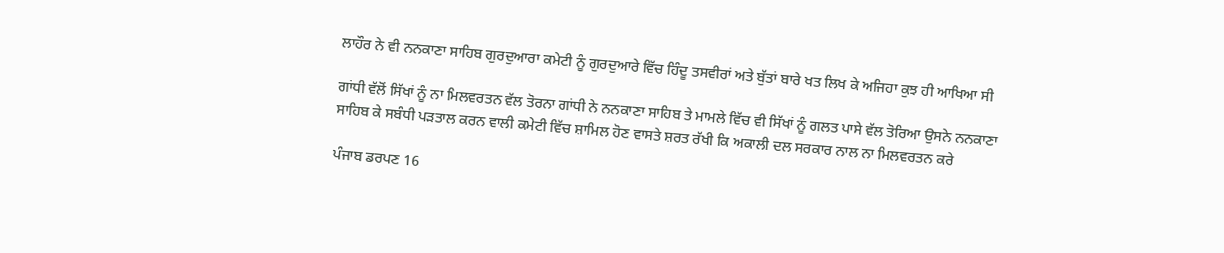ਲਾਹੌਰ ਨੇ ਵੀ ਨਨਕਾਣਾ ਸਾਹਿਬ ਗੁਰਦੁਆਰਾ ਕਮੇਟੀ ਨੂੰ ਗੁਰਦੁਆਰੇ ਵਿੱਚ ਹਿੰਦੂ ਤਸਵੀਰਾਂ ਅਤੇ ਬੁੱਤਾਂ ਬਾਰੇ ਖਤ ਲਿਖ ਕੇ ਅਜਿਹਾ ਕੁਝ ਹੀ ਆਖਿਆ ਸੀ

ਗਾਂਧੀ ਵੱਲੋਂ ਸਿੱਖਾਂ ਨੂੰ ਨਾ ਮਿਲਵਰਤਨ ਵੱਲ ਤੋਰਨਾ ਗਾਂਧੀ ਨੇ ਨਨਕਾਣਾ ਸਾਹਿਬ ਤੇ ਮਾਮਲੇ ਵਿੱਚ ਵੀ ਸਿੱਖਾਂ ਨੂੰ ਗਲਤ ਪਾਸੇ ਵੱਲ ਤੋਰਿਆ ਉਸਨੇ ਨਨਕਾਣਾ ਸਾਹਿਬ ਕੇ ਸਬੰਧੀ ਪੜਤਾਲ ਕਰਨ ਵਾਲੀ ਕਮੇਟੀ ਵਿੱਚ ਸ਼ਾਮਿਲ ਹੋਣ ਵਾਸਤੇ ਸ਼ਰਤ ਰੱਖੀ ਕਿ ਅਕਾਲੀ ਦਲ ਸਰਕਾਰ ਨਾਲ ਨਾ ਮਿਲਵਰਤਨ ਕਰੇ

ਪੰਜਾਬ ਡਰਪਣ 16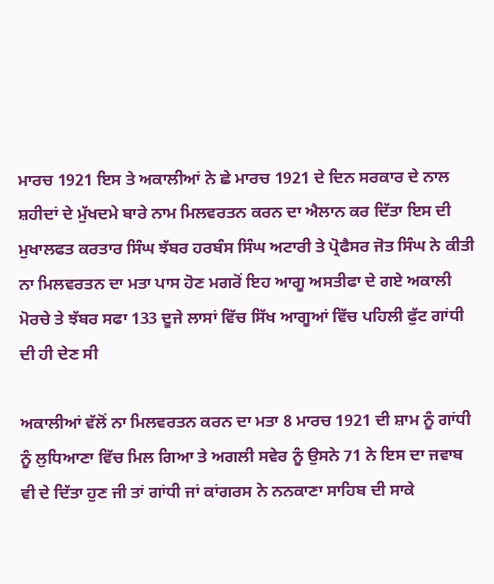ਮਾਰਚ 1921 ਇਸ ਤੇ ਅਕਾਲੀਆਂ ਨੇ ਛੇ ਮਾਰਚ 1921 ਦੇ ਦਿਨ ਸਰਕਾਰ ਦੇ ਨਾਲ ਸ਼ਹੀਦਾਂ ਦੇ ਮੁੱਖਦਮੇ ਬਾਰੇ ਨਾਮ ਮਿਲਵਰਤਨ ਕਰਨ ਦਾ ਐਲਾਨ ਕਰ ਦਿੱਤਾ ਇਸ ਦੀ ਮੁਖਾਲਫਤ ਕਰਤਾਰ ਸਿੰਘ ਝੱਬਰ ਹਰਬੰਸ ਸਿੰਘ ਅਟਾਰੀ ਤੇ ਪ੍ਰੋਫੈਸਰ ਜੋਤ ਸਿੰਘ ਨੇ ਕੀਤੀ ਨਾ ਮਿਲਵਰਤਨ ਦਾ ਮਤਾ ਪਾਸ ਹੋਣ ਮਗਰੋਂ ਇਹ ਆਗੂ ਅਸਤੀਫਾ ਦੇ ਗਏ ਅਕਾਲੀ ਮੋਰਚੇ ਤੇ ਝੱਬਰ ਸਫਾ 133 ਦੂਜੇ ਲਾਸਾਂ ਵਿੱਚ ਸਿੱਖ ਆਗੂਆਂ ਵਿੱਚ ਪਹਿਲੀ ਫੁੱਟ ਗਾਂਧੀ ਦੀ ਹੀ ਦੇਣ ਸੀ

ਅਕਾਲੀਆਂ ਵੱਲੋਂ ਨਾ ਮਿਲਵਰਤਨ ਕਰਨ ਦਾ ਮਤਾ 8 ਮਾਰਚ 1921 ਦੀ ਸ਼ਾਮ ਨੂੰ ਗਾਂਧੀ ਨੂੰ ਲੁਧਿਆਣਾ ਵਿੱਚ ਮਿਲ ਗਿਆ ਤੇ ਅਗਲੀ ਸਵੇਰ ਨੂੰ ਉਸਨੇ 71 ਨੇ ਇਸ ਦਾ ਜਵਾਬ ਵੀ ਦੇ ਦਿੱਤਾ ਹੁਣ ਜੀ ਤਾਂ ਗਾਂਧੀ ਜਾਂ ਕਾਂਗਰਸ ਨੇ ਨਨਕਾਣਾ ਸਾਹਿਬ ਦੀ ਸਾਕੇ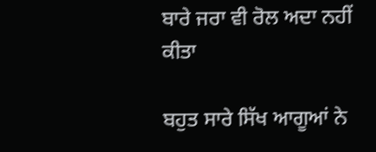ਬਾਰੇ ਜਰਾ ਵੀ ਰੋਲ ਅਦਾ ਨਹੀਂ ਕੀਤਾ

ਬਹੁਤ ਸਾਰੇ ਸਿੱਖ ਆਗੂਆਂ ਨੇ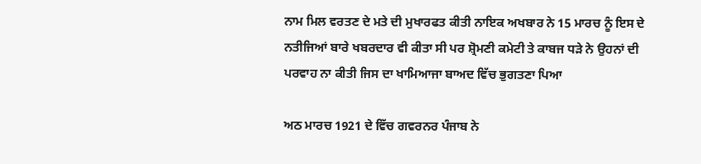ਨਾਮ ਮਿਲ ਵਰਤਣ ਦੇ ਮਤੇ ਦੀ ਮੁਖਾਰਫਤ ਕੀਤੀ ਨਾਇਕ ਅਖਬਾਰ ਨੇ 15 ਮਾਰਚ ਨੂੰ ਇਸ ਦੇ ਨਤੀਜਿਆਂ ਬਾਰੇ ਖਬਰਦਾਰ ਵੀ ਕੀਤਾ ਸੀ ਪਰ ਸ਼੍ਰੋਮਣੀ ਕਮੇਟੀ ਤੇ ਕਾਬਜ ਧੜੇ ਨੇ ਉਹਨਾਂ ਦੀ ਪਰਵਾਹ ਨਾ ਕੀਤੀ ਜਿਸ ਦਾ ਖਾਮਿਆਜਾ ਬਾਅਦ ਵਿੱਚ ਭੁਗਤਣਾ ਪਿਆ

ਅਠ ਮਾਰਚ 1921 ਦੇ ਵਿੱਚ ਗਵਰਨਰ ਪੰਜਾਬ ਨੇ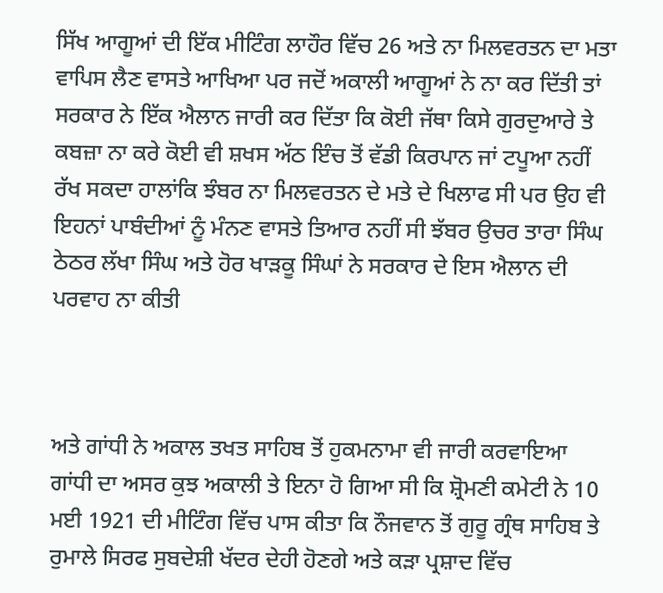ਸਿੱਖ ਆਗੂਆਂ ਦੀ ਇੱਕ ਮੀਟਿੰਗ ਲਾਹੌਰ ਵਿੱਚ 26 ਅਤੇ ਨਾ ਮਿਲਵਰਤਨ ਦਾ ਮਤਾ ਵਾਪਿਸ ਲੈਣ ਵਾਸਤੇ ਆਖਿਆ ਪਰ ਜਦੋਂ ਅਕਾਲੀ ਆਗੂਆਂ ਨੇ ਨਾ ਕਰ ਦਿੱਤੀ ਤਾਂ ਸਰਕਾਰ ਨੇ ਇੱਕ ਐਲਾਨ ਜਾਰੀ ਕਰ ਦਿੱਤਾ ਕਿ ਕੋਈ ਜੱਥਾ ਕਿਸੇ ਗੁਰਦੁਆਰੇ ਤੇ ਕਬਜ਼ਾ ਨਾ ਕਰੇ ਕੋਈ ਵੀ ਸ਼ਖਸ ਅੱਠ ਇੰਚ ਤੋਂ ਵੱਡੀ ਕਿਰਪਾਨ ਜਾਂ ਟਪੂਆ ਨਹੀਂ ਰੱਖ ਸਕਦਾ ਹਾਲਾਂਕਿ ਝੰਬਰ ਨਾ ਮਿਲਵਰਤਨ ਦੇ ਮਤੇ ਦੇ ਖਿਲਾਫ ਸੀ ਪਰ ਉਹ ਵੀ ਇਹਨਾਂ ਪਾਬੰਦੀਆਂ ਨੂੰ ਮੰਨਣ ਵਾਸਤੇ ਤਿਆਰ ਨਹੀਂ ਸੀ ਝੱਬਰ ਉਚਰ ਤਾਰਾ ਸਿੰਘ ਠੇਠਰ ਲੱਖਾ ਸਿੰਘ ਅਤੇ ਹੋਰ ਖਾੜਕੂ ਸਿੰਘਾਂ ਨੇ ਸਰਕਾਰ ਦੇ ਇਸ ਐਲਾਨ ਦੀ ਪਰਵਾਹ ਨਾ ਕੀਤੀ



ਅਤੇ ਗਾਂਧੀ ਨੇ ਅਕਾਲ ਤਖਤ ਸਾਹਿਬ ਤੋਂ ਹੁਕਮਨਾਮਾ ਵੀ ਜਾਰੀ ਕਰਵਾਇਆ ਗਾਂਧੀ ਦਾ ਅਸਰ ਕੁਝ ਅਕਾਲੀ ਤੇ ਇਨਾ ਹੋ ਗਿਆ ਸੀ ਕਿ ਸ਼੍ਰੋਮਣੀ ਕਮੇਟੀ ਨੇ 10 ਮਈ 1921 ਦੀ ਮੀਟਿੰਗ ਵਿੱਚ ਪਾਸ ਕੀਤਾ ਕਿ ਨੌਜਵਾਨ ਤੋਂ ਗੁਰੂ ਗ੍ਰੰਥ ਸਾਹਿਬ ਤੇ ਰੁਮਾਲੇ ਸਿਰਫ ਸੁਬਦੇਸ਼ੀ ਖੱਦਰ ਦੇਹੀ ਹੋਣਗੇ ਅਤੇ ਕੜਾ ਪ੍ਰਸ਼ਾਦ ਵਿੱਚ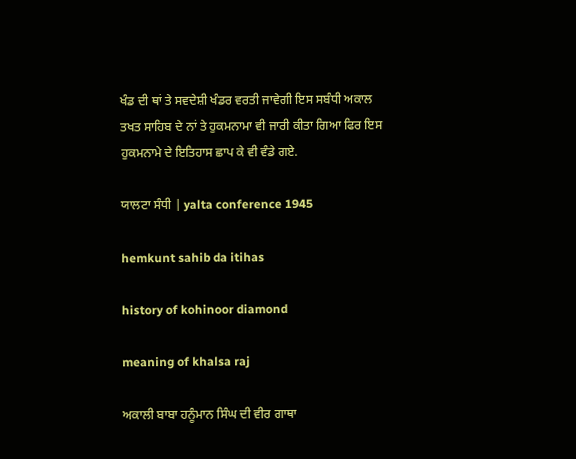ਖੰਡ ਦੀ ਥਾਂ ਤੇ ਸਵਦੇਸ਼ੀ ਖੰਡਰ ਵਰਤੀ ਜਾਵੇਗੀ ਇਸ ਸਬੰਧੀ ਅਕਾਲ ਤਖਤ ਸਾਹਿਬ ਦੇ ਨਾਂ ਤੇ ਹੁਕਮਨਾਮਾ ਵੀ ਜਾਰੀ ਕੀਤਾ ਗਿਆ ਫਿਰ ਇਸ ਹੁਕਮਨਾਮੇ ਦੇ ਇਤਿਹਾਸ ਛਾਪ ਕੇ ਵੀ ਵੰਡੇ ਗਏ.

ਯਾਲਟਾ ਸੰਧੀ | yalta conference 1945

hemkunt sahib da itihas

history of kohinoor diamond

meaning of khalsa raj

ਅਕਾਲੀ ਬਾਬਾ ਹਨੂੰਮਾਨ ਸਿੰਘ ਦੀ ਵੀਰ ਗਾਥਾ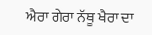ਐਰਾ ਗੇਰਾ ਨੱਥੂ ਖੈਰਾ ਦਾ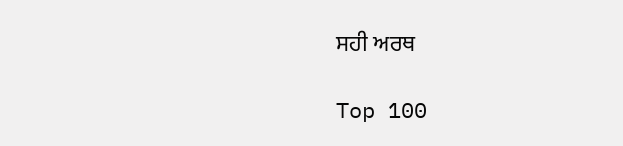ਸਹੀ ਅਰਥ

Top 100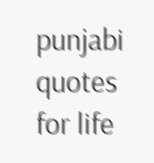punjabi quotes for life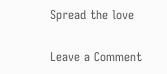Spread the love

Leave a Comment